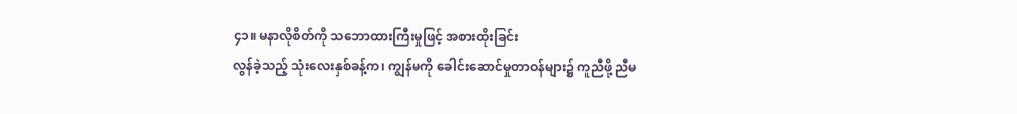၄၁။ မနာလိုစိတ်ကို သဘောထားကြီးမှုဖြင့် အစားထိုးခြင်း
လွန်ခဲ့သည့် သုံးလေးနှစ်ခန့်က၊ ကျွန်မကို ခေါင်းဆောင်မှုတာဝန်များ၌ ကူညီဖို့ ညီမ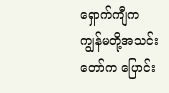ရှောက်ကျီက ကျွန်မတို့အသင်းတော်က ပြောင်း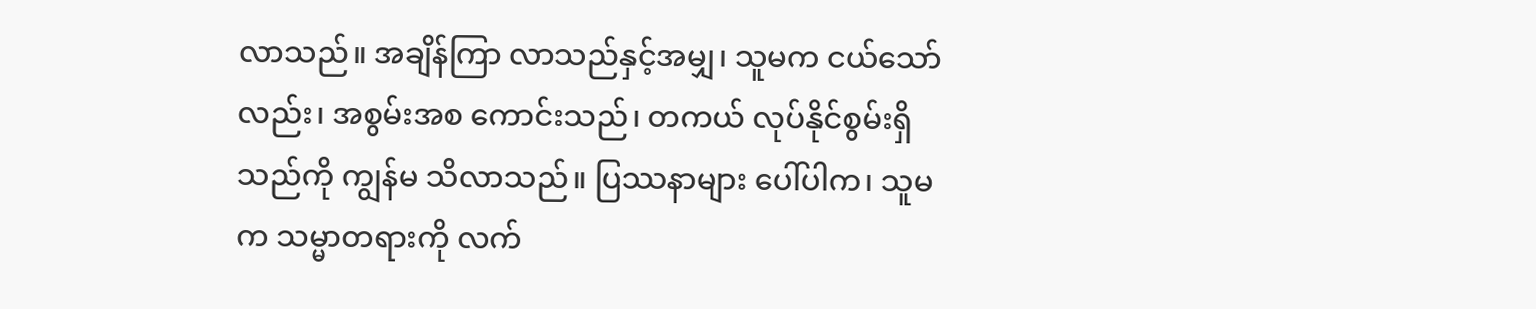လာသည်။ အချိန်ကြာ လာသည်နှင့်အမျှ၊ သူမက ငယ်သော်လည်း၊ အစွမ်းအစ ကောင်းသည်၊ တကယ် လုပ်နိုင်စွမ်းရှိသည်ကို ကျွန်မ သိလာသည်။ ပြဿနာများ ပေါ်ပါက၊ သူမက သမ္မာတရားကို လက်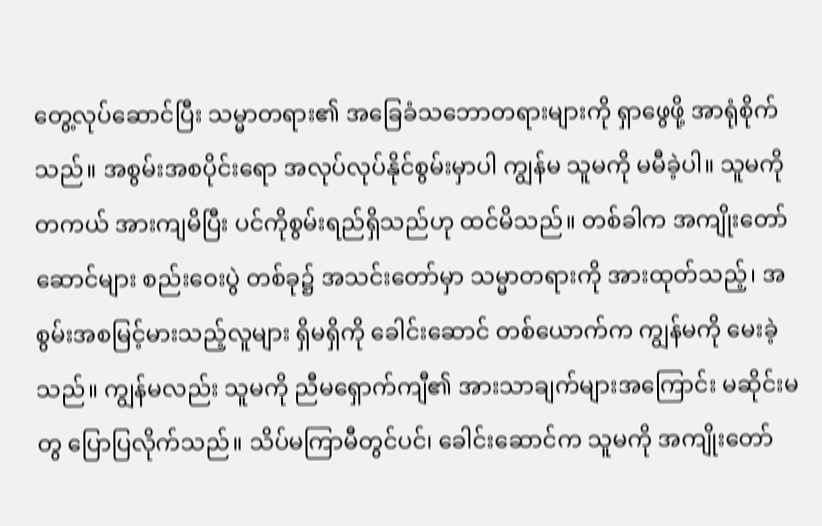တွေ့လုပ်ဆောင်ပြီး သမ္မာတရား၏ အခြေခံသဘောတရားများကို ရှာဖွေဖို့ အာရုံစိုက်သည်။ အစွမ်းအစပိုင်းရော အလုပ်လုပ်နိုင်စွမ်းမှာပါ ကျွန်မ သူမကို မမီခဲ့ပါ။ သူမကို တကယ် အားကျမိပြီး ပင်ကိုစွမ်းရည်ရှိသည်ဟု ထင်မိသည်။ တစ်ခါက အကျိုးတော်ဆောင်များ စည်းဝေးပွဲ တစ်ခု၌ အသင်းတော်မှာ သမ္မာတရားကို အားထုတ်သည့်၊ အစွမ်းအစမြင့်မားသည့်လူများ ရှိမရှိကို ခေါင်းဆောင် တစ်ယောက်က ကျွန်မကို မေးခဲ့သည်။ ကျွန်မလည်း သူမကို ညီမရှောက်ကျီ၏ အားသာချက်များအကြောင်း မဆိုင်းမတွ ပြောပြလိုက်သည်။ သိပ်မကြာမီတွင်ပင်၊ ခေါင်းဆောင်က သူမကို အကျိုးတော်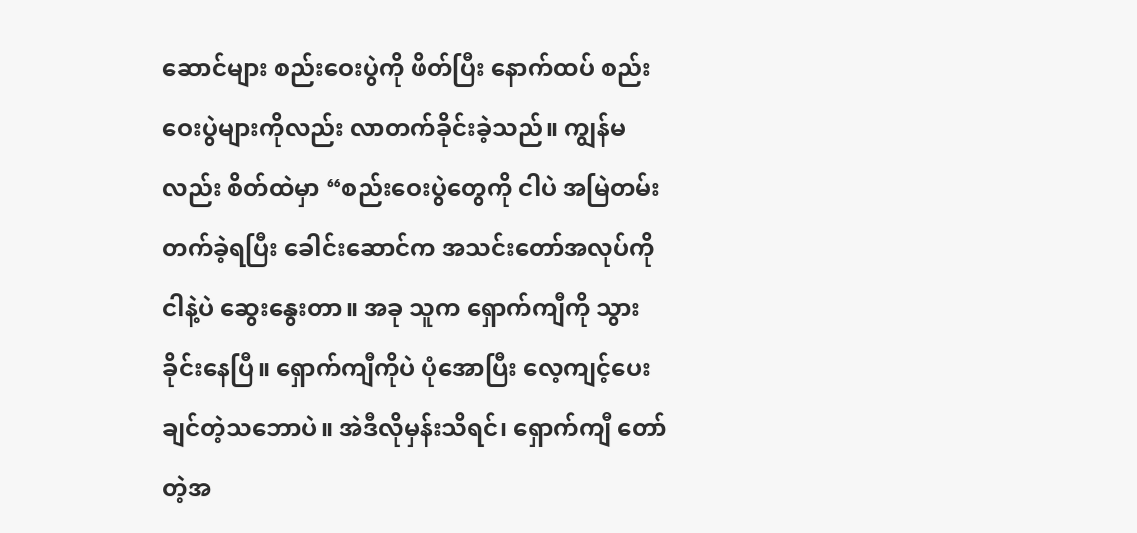ဆောင်များ စည်းဝေးပွဲကို ဖိတ်ပြီး နောက်ထပ် စည်းဝေးပွဲများကိုလည်း လာတက်ခိုင်းခဲ့သည်။ ကျွန်မလည်း စိတ်ထဲမှာ “စည်းဝေးပွဲတွေကို ငါပဲ အမြဲတမ်း တက်ခဲ့ရပြီး ခေါင်းဆောင်က အသင်းတော်အလုပ်ကို ငါနဲ့ပဲ ဆွေးနွေးတာ။ အခု သူက ရှောက်ကျီကို သွားခိုင်းနေပြီ။ ရှောက်ကျီကိုပဲ ပုံအောပြီး လေ့ကျင့်ပေးချင်တဲ့သဘောပဲ။ အဲဒီလိုမှန်းသိရင်၊ ရှောက်ကျီ တော်တဲ့အ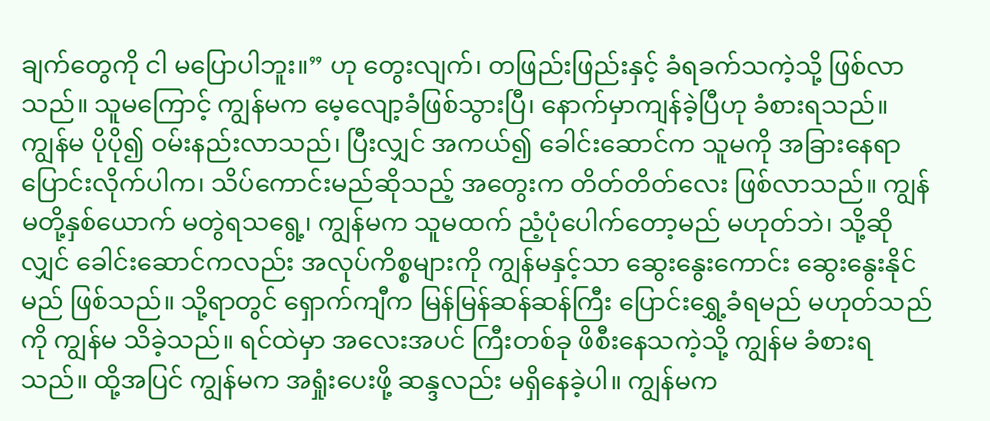ချက်တွေကို ငါ မပြောပါဘူး။” ဟု တွေးလျက်၊ တဖြည်းဖြည်းနှင့် ခံရခက်သကဲ့သို့ ဖြစ်လာသည်။ သူမကြောင့် ကျွန်မက မေ့လျော့ခံဖြစ်သွားပြီ၊ နောက်မှာကျန်ခဲ့ပြီဟု ခံစားရသည်။ ကျွန်မ ပိုပို၍ ဝမ်းနည်းလာသည်၊ ပြီးလျှင် အကယ်၍ ခေါင်းဆောင်က သူမကို အခြားနေရာ ပြောင်းလိုက်ပါက၊ သိပ်ကောင်းမည်ဆိုသည့် အတွေးက တိတ်တိတ်လေး ဖြစ်လာသည်။ ကျွန်မတို့နှစ်ယောက် မတွဲရသရွေ့၊ ကျွန်မက သူမထက် ညံ့ပုံပေါက်တော့မည် မဟုတ်ဘဲ၊ သို့ဆိုလျှင် ခေါင်းဆောင်ကလည်း အလုပ်ကိစ္စများကို ကျွန်မနှင့်သာ ဆွေးနွေးကောင်း ဆွေးနွေးနိုင်မည် ဖြစ်သည်။ သို့ရာတွင် ရှောက်ကျီက မြန်မြန်ဆန်ဆန်ကြီး ပြောင်းရွှေ့ခံရမည် မဟုတ်သည်ကို ကျွန်မ သိခဲ့သည်။ ရင်ထဲမှာ အလေးအပင် ကြီးတစ်ခု ဖိစီးနေသကဲ့သို့ ကျွန်မ ခံစားရသည်။ ထို့အပြင် ကျွန်မက အရှုံးပေးဖို့ ဆန္ဒလည်း မရှိနေခဲ့ပါ။ ကျွန်မက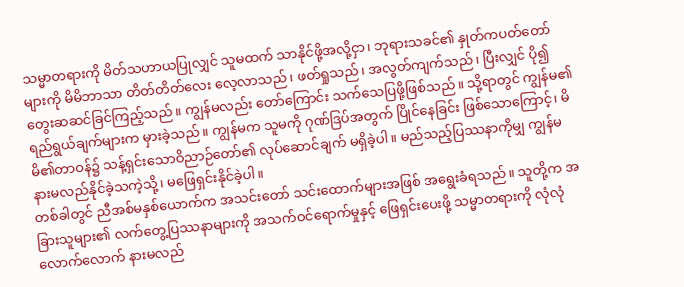သမ္မာတရားကို မိတ်သဟာယပြုလျှင် သူမထက် သာနိုင်ဖို့အလို့ငှာ၊ ဘုရားသခင်၏ နှုတ်ကပတ်တော်များကို မိမိဘာသာ တိတ်တိတ်လေး လေ့လာသည်၊ ဖတ်ရှုသည်၊ အလွတ်ကျက်သည်၊ ပြီးလျှင် ပို၍ တွေးဆဆင်ခြင်ကြည့်သည်။ ကျွန်မလည်း တော်ကြောင်း သက်သေပြဖို့ဖြစ်သည်။ သို့ရာတွင် ကျွန်မ၏ရည်ရွယ်ချက်များက မှားခဲ့သည်။ ကျွန်မက သူမကို ဂုဏ်ဒြပ်အတွက် ပြိုင်နေခြင်း ဖြစ်သောကြောင့်၊ မိမိ၏တာဝန်၌ သန့်ရှင်းသောဝိညာဉ်တော်၏ လုပ်ဆောင်ချက် မရှိခဲ့ပါ။ မည်သည့်ပြဿနာကိုမျှ ကျွန်မ နားမလည်နိုင်ခဲ့သကဲ့သို့၊ မဖြေရှင်းနိုင်ခဲ့ပါ။
တစ်ခါတွင် ညီအစ်မနှစ်ယောက်က အသင်းတော် သင်းထောက်များအဖြစ် အရွေးခံရသည်။ သူတို့က အခြားသူများ၏ လက်တွေ့ပြဿနာများကို အသက်ဝင်ရောက်မှုနှင့် ဖြေရှင်းပေးဖို့ သမ္မာတရားကို လုံလုံလောက်လောက် နားမလည်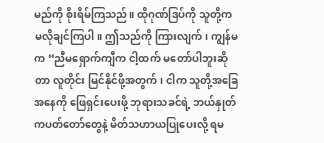မည်ကို စိုးရိမ်ကြသည်။ ထိုဂုဏ်ဒြပ်ကို သူတို့က မလိုချင်ကြပါ။ ဤသည်ကို ကြားလျက်၊ ကျွန်မက “ညီမရှောက်ကျီက ငါ့ထက် မတော်ပါဘူးဆိုတာ လူတိုင်း မြင်နိုင်ဖို့အတွက်၊ ငါက သူတို့အခြေအနေကို ဖြေရှင်းပေးဖို့ ဘုရားသခင်ရဲ့ ဘယ်နှုတ်ကပတ်တော်တွေနဲ့ မိတ်သဟာယပြုပေးလို့ ရမ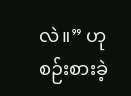လဲ။” ဟု စဉ်းစားခဲ့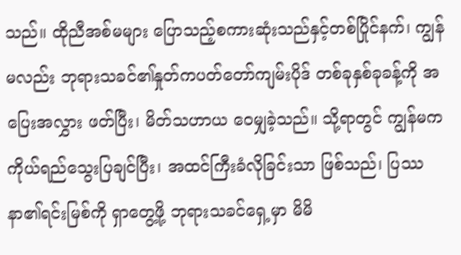သည်။ ထိုညီအစ်မများ ပြောသည့်စကားဆုံးသည်နှင့်တစ်ပြိုင်နက်၊ ကျွန်မလည်း ဘုရားသခင်၏နှုတ်ကပတ်တော်ကျမ်းပိုဒ် တစ်ခုနှစ်ခုခန့်ကို အပြေးအလွှား ဖတ်ပြီး၊ မိတ်သဟာယ ဝေမျှခဲ့သည်။ သို့ရာတွင် ကျွန်မက ကိုယ်ရည်သွေးပြချင်ပြီး၊ အထင်ကြီးခံလိုခြင်းသာ ဖြစ်သည်၊ ပြဿနာ၏ရင်းမြစ်ကို ရှာတွေ့ဖို့ ဘုရားသခင်ရှေ့မှာ မိမိ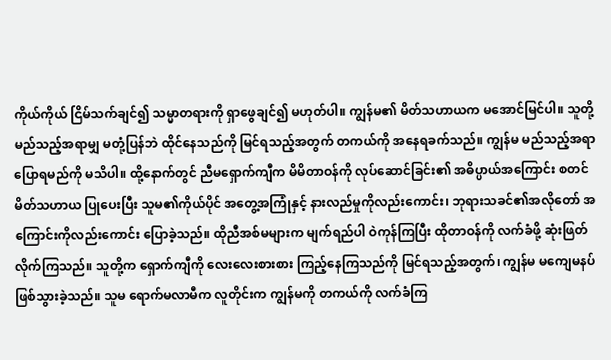ကိုယ်ကိုယ် ငြိမ်သက်ချင်၍ သမ္မာတရားကို ရှာဖွေချင်၍ မဟုတ်ပါ။ ကျွန်မ၏ မိတ်သဟာယက မအောင်မြင်ပါ။ သူတို့ မည်သည့်အရာမျှ မတုံ့ပြန်ဘဲ ထိုင်နေသည်ကို မြင်ရသည့်အတွက် တကယ်ကို အနေရခက်သည်။ ကျွန်မ မည်သည့်အရာ ပြောရမည်ကို မသိပါ။ ထို့နောက်တွင် ညီမရှောက်ကျီက မိမိတာဝန်ကို လုပ်ဆောင်ခြင်း၏ အဓိပ္ပာယ်အကြောင်း စတင် မိတ်သဟာယ ပြုပေးပြီး သူမ၏ကိုယ်ပိုင် အတွေ့အကြုံနှင့် နားလည်မှုကိုလည်းကောင်း၊ ဘုရားသခင်၏အလိုတော် အကြောင်းကိုလည်းကောင်း ပြောခဲ့သည်။ ထိုညီအစ်မများက မျက်ရည်ပါ ဝဲကုန်ကြပြီး ထိုတာဝန်ကို လက်ခံဖို့ ဆုံးဖြတ်လိုက်ကြသည်။ သူတို့က ရှောက်ကျီကို လေးလေးစားစား ကြည့်နေကြသည်ကို မြင်ရသည့်အတွက်၊ ကျွန်မ မကျေမနပ်ဖြစ်သွားခဲ့သည်။ သူမ ရောက်မလာမီက လူတိုင်းက ကျွန်မကို တကယ်ကို လက်ခံကြ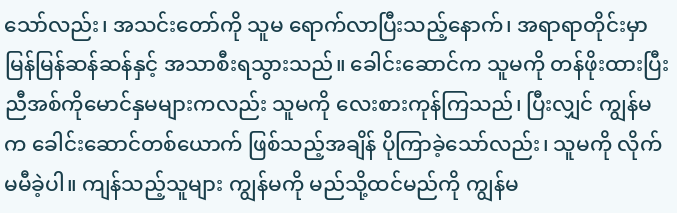သော်လည်း၊ အသင်းတော်ကို သူမ ရောက်လာပြီးသည့်နောက်၊ အရာရာတိုင်းမှာ မြန်မြန်ဆန်ဆန်နှင့် အသာစီးရသွားသည်။ ခေါင်းဆောင်က သူမကို တန်ဖိုးထားပြီး ညီအစ်ကိုမောင်နှမများကလည်း သူမကို လေးစားကုန်ကြသည်၊ ပြီးလျှင် ကျွန်မက ခေါင်းဆောင်တစ်ယောက် ဖြစ်သည့်အချိန် ပိုကြာခဲ့သော်လည်း၊ သူမကို လိုက်မမီခဲ့ပါ။ ကျန်သည့်သူများ ကျွန်မကို မည်သို့ထင်မည်ကို ကျွန်မ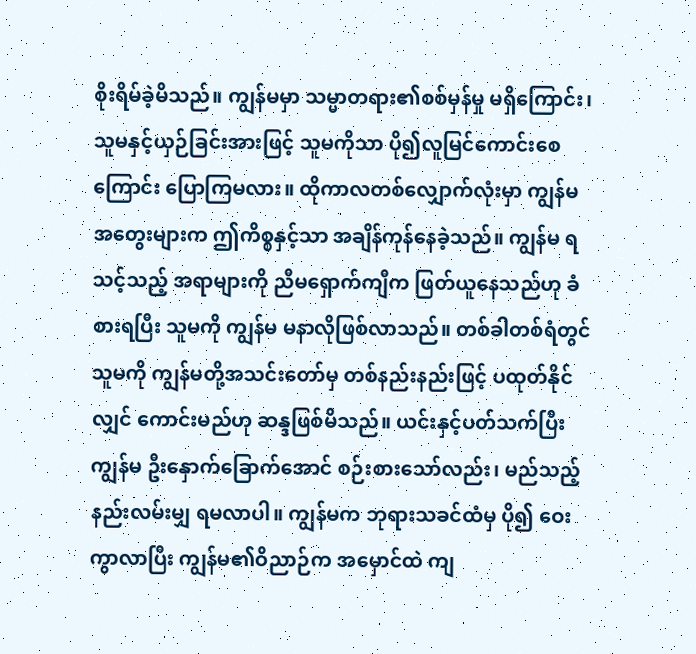စိုးရိမ်ခဲ့မိသည်။ ကျွန်မမှာ သမ္မာတရား၏စစ်မှန်မှု မရှိကြောင်း၊ သူမနှင့်ယှဉ်ခြင်းအားဖြင့် သူမကိုသာ ပို၍လူမြင်ကောင်းစေကြောင်း ပြောကြမလား။ ထိုကာလတစ်လျှောက်လုံးမှာ ကျွန်မအတွေးများက ဤကိစ္စနှင့်သာ အချိန်ကုန်နေခဲ့သည်။ ကျွန်မ ရသင့်သည့် အရာများကို ညီမရှောက်ကျီက ဖြတ်ယူနေသည်ဟု ခံစားရပြီး သူမကို ကျွန်မ မနာလိုဖြစ်လာသည်။ တစ်ခါတစ်ရံတွင် သူမကို ကျွန်မတို့အသင်းတော်မှ တစ်နည်းနည်းဖြင့် ပထုတ်နိုင်လျှင် ကောင်းမည်ဟု ဆန္ဒဖြစ်မိသည်။ ယင်းနှင့်ပတ်သက်ပြီး ကျွန်မ ဦးနှောက်ခြောက်အောင် စဉ်းစားသော်လည်း၊ မည်သည့်နည်းလမ်းမျှ ရမလာပါ။ ကျွန်မက ဘုရားသခင်ထံမှ ပို၍ ဝေးကွာလာပြီး ကျွန်မ၏ဝိညာဉ်က အမှောင်ထဲ ကျ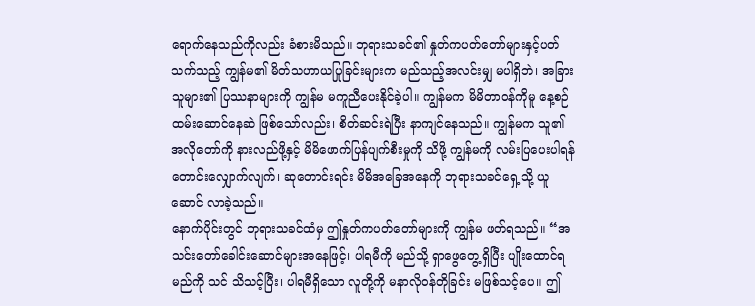ရောက်နေသည်ကိုလည်း ခံစားမိသည်။ ဘုရားသခင်၏ နှုတ်ကပတ်တော်များနှင့်ပတ်သက်သည့် ကျွန်မ၏ မိတ်သဟာယပြုခြင်းများက မည်သည့်အလင်းမျှ မပါရှိဘဲ၊ အခြားသူများ၏ ပြဿနာများကို ကျွန်မ မကူညီပေးနိုင်ခဲ့ပါ။ ကျွန်မက မိမိတာဝန်ကိုမူ နေ့စဉ် ထမ်းဆောင်နေဆဲ ဖြစ်သော်လည်း၊ စိတ်ဆင်းရဲပြီး နာကျင်နေသည်။ ကျွန်မက သူ၏အလိုတော်ကို နားလည်ဖို့နှင့် မိမိဖောက်ပြန်ပျက်စီးမှုကို သိဖို့ ကျွန်မကို လမ်းပြပေးပါရန် တောင်းလျှောက်လျက်၊ ဆုတောင်းရင်း မိမိအခြေအနေကို ဘုရားသခင်ရှေ့သို့ ယူဆောင် လာခဲ့သည်။
နောက်ပိုင်းတွင် ဘုရားသခင်ထံမှ ဤနှုတ်ကပတ်တော်များကို ကျွန်မ ဖတ်ရသည်။ “အသင်းတော်ခေါင်းဆောင်များအနေဖြင့်၊ ပါရမီကို မည်သို့ ရှာဖွေတွေ့ရှိပြီး ပျိုးထောင်ရမည်ကို သင် သိသင့်ပြီး၊ ပါရမီရှိသော လူတို့ကို မနာလိုဝန်တိုခြင်း မဖြစ်သင့်ပေ။ ဤ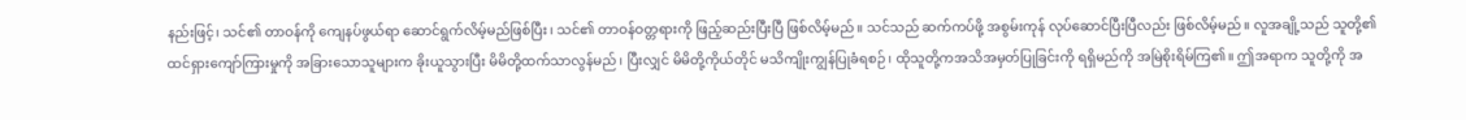နည်းဖြင့်၊ သင်၏ တာဝန်ကို ကျေနပ်ဖွယ်ရာ ဆောင်ရွက်လိမ့်မည်ဖြစ်ပြီး၊ သင်၏ တာဝန်ဝတ္တရားကို ဖြည့်ဆည်းပြီးပြီ ဖြစ်လိမ့်မည်။ သင်သည် ဆက်ကပ်ဖို့ အစွမ်းကုန် လုပ်ဆောင်ပြီးပြီလည်း ဖြစ်လိမ့်မည်။ လူအချို့သည် သူတို့၏ ထင်ရှားကျော်ကြားမှုကို အခြားသောသူများက ခိုးယူသွားပြီး မိမိတို့ထက်သာလွန်မည်၊ ပြီးလျှင် မိမိတို့ကိုယ်တိုင် မသိကျိုးကျွန်ပြုခံရစဉ်၊ ထိုသူတို့ကအသိအမှတ်ပြုခြင်းကို ရရှိမည်ကို အမြဲစိုးရိမ်ကြ၏။ ဤအရာက သူတို့ကို အ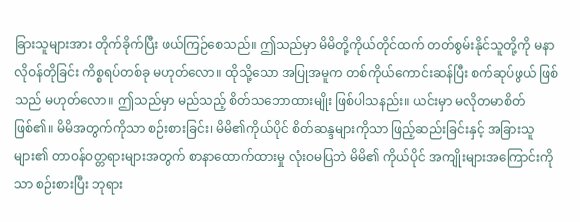ခြားသူများအား တိုက်ခိုက်ပြီး ဖယ်ကြဉ်စေသည်။ ဤသည်မှာ မိမိတို့ကိုယ်တိုင်ထက် တတ်စွမ်းနိုင်သူတို့ကို မနာလိုဝန်တိုခြင်း ကိစ္စရပ်တစ်ခု မဟုတ်လော။ ထိုသို့သော အပြုအမူက တစ်ကိုယ်ကောင်းဆန်ပြီး စက်ဆုပ်ဖွယ် ဖြစ်သည် မဟုတ်လော။ ဤသည်မှာ မည်သည့် စိတ်သဘောထားမျိုး ဖြစ်ပါသနည်း။ ယင်းမှာ မလိုတမာစိတ် ဖြစ်၏။ မိမိအတွက်ကိုသာ စဉ်းစားခြင်း၊ မိမိ၏ကိုယ်ပိုင် စိတ်ဆန္ဒများကိုသာ ဖြည့်ဆည်းခြင်းနှင့် အခြားသူများ၏ တာဝန်ဝတ္တရားများအတွက် စာနာထောက်ထားမှု လုံးဝမပြဘဲ မိမိ၏ ကိုယ်ပိုင် အကျိုးများအကြောင်းကိုသာ စဉ်းစားပြီး ဘုရား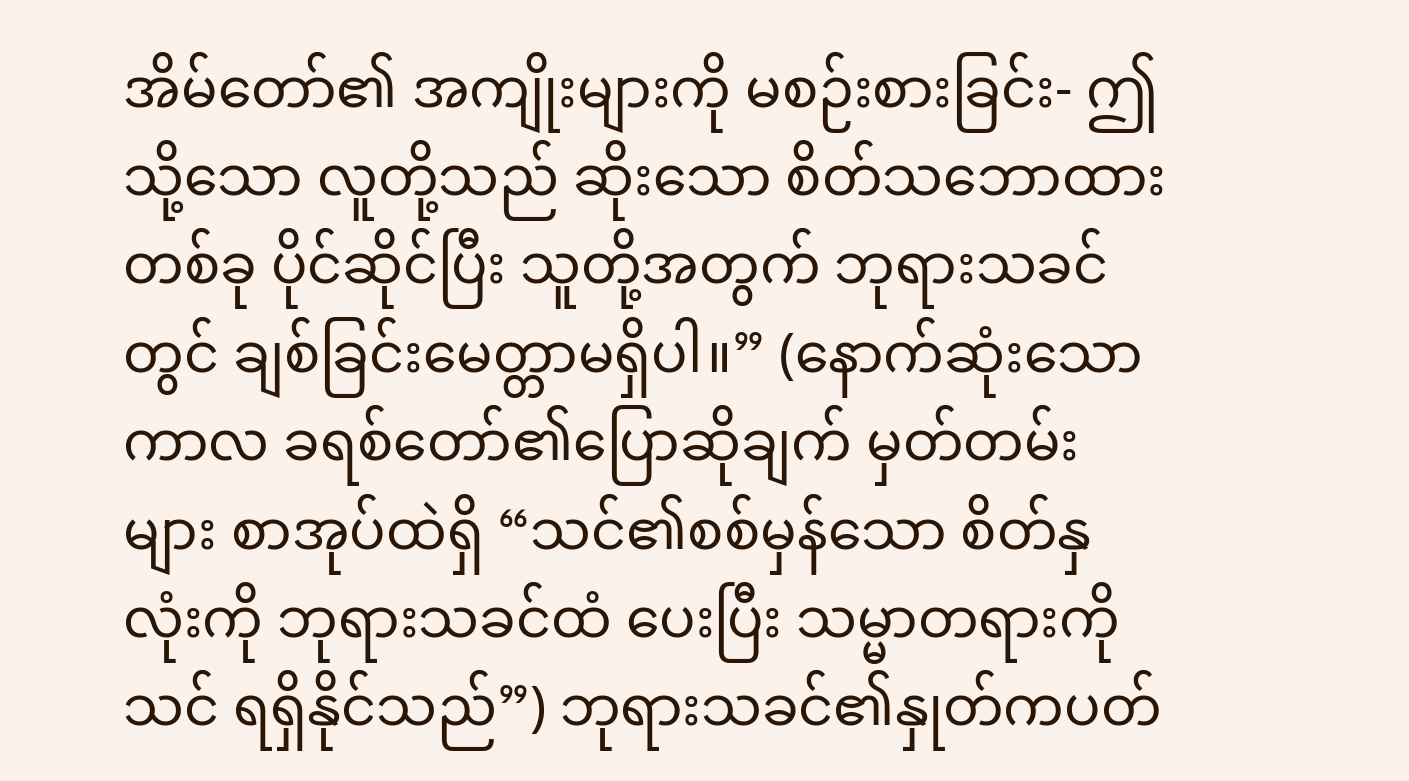အိမ်တော်၏ အကျိုးများကို မစဉ်းစားခြင်း- ဤသို့သော လူတို့သည် ဆိုးသော စိတ်သဘောထားတစ်ခု ပိုင်ဆိုင်ပြီး သူတို့အတွက် ဘုရားသခင်တွင် ချစ်ခြင်းမေတ္တာမရှိပါ။” (နောက်ဆုံးသောကာလ ခရစ်တော်၏ပြောဆိုချက် မှတ်တမ်းများ စာအုပ်ထဲရှိ “သင်၏စစ်မှန်သော စိတ်နှလုံးကို ဘုရားသခင်ထံ ပေးပြီး သမ္မာတရားကို သင် ရရှိနိုင်သည်”) ဘုရားသခင်၏နှုတ်ကပတ်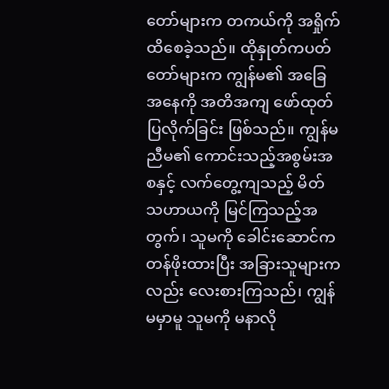တော်များက တကယ်ကို အရှိုက်ထိစေခဲ့သည်။ ထိုနှုတ်ကပတ်တော်များက ကျွန်မ၏ အခြေအနေကို အတိအကျ ဖော်ထုတ်ပြလိုက်ခြင်း ဖြစ်သည်။ ကျွန်မညီမ၏ ကောင်းသည့်အစွမ်းအစနှင့် လက်တွေ့ကျသည့် မိတ်သဟာယကို မြင်ကြသည့်အတွက်၊ သူမကို ခေါင်းဆောင်က တန်ဖိုးထားပြီး အခြားသူများကလည်း လေးစားကြသည်၊ ကျွန်မမှာမူ သူမကို မနာလို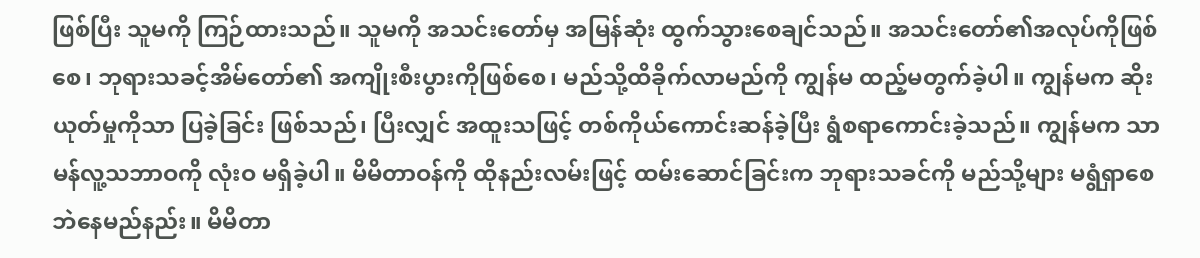ဖြစ်ပြီး သူမကို ကြဉ်ထားသည်။ သူမကို အသင်းတော်မှ အမြန်ဆုံး ထွက်သွားစေချင်သည်။ အသင်းတော်၏အလုပ်ကိုဖြစ်စေ၊ ဘုရားသခင့်အိမ်တော်၏ အကျိုးစီးပွားကိုဖြစ်စေ၊ မည်သို့ထိခိုက်လာမည်ကို ကျွန်မ ထည့်မတွက်ခဲ့ပါ။ ကျွန်မက ဆိုးယုတ်မှုကိုသာ ပြခဲ့ခြင်း ဖြစ်သည်၊ ပြီးလျှင် အထူးသဖြင့် တစ်ကိုယ်ကောင်းဆန်ခဲ့ပြီး ရွံစရာကောင်းခဲ့သည်။ ကျွန်မက သာမန်လူ့သဘာဝကို လုံးဝ မရှိခဲ့ပါ။ မိမိတာဝန်ကို ထိုနည်းလမ်းဖြင့် ထမ်းဆောင်ခြင်းက ဘုရားသခင်ကို မည်သို့များ မရွံရှာစေဘဲနေမည်နည်း။ မိမိတာ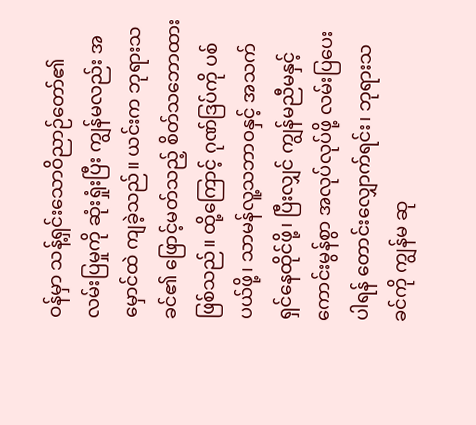ဝန်မှာ သန့်ရှင်းသောဝိညာဉ်တော်၏ လမ်းပြမှုကို ဆုံးရှုံးပြီး ကျွန်မလည်း အမှောင်ထဲ ကျခဲ့သည်။ ယင်းက ဘုရားသခင်၏ ဖြောင့်မတ်သည့် စိတ်သဘောထားဖြစ်သည်။ ထို့ကြောင့် ဂုဏ်ဒြပ်ကို ပစ်ပယ်ဖို့၊ သာမန်လူ့သဘာဝနှင့် အသက်ရှင်နေထိုင်ဖို့၊ ပြီးလျှင် ကျွန်မညီမနှင့် ကောင်းမွန်စွာ အလုပ်လုပ်ဖို့ လမ်းပြပေးပါရန် တောင်းလျှောက်ရင်း၊ ဘုရားသခင်ကို ကျွန်မ ဆု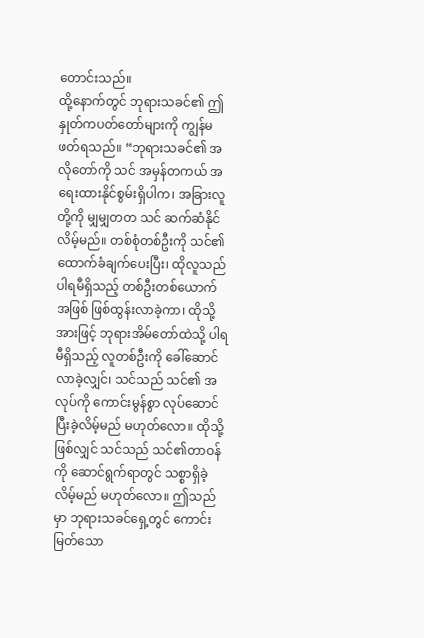တောင်းသည်။
ထို့နောက်တွင် ဘုရားသခင်၏ ဤနှုတ်ကပတ်တော်များကို ကျွန်မ ဖတ်ရသည်။ “ဘုရားသခင်၏ အလိုတော်ကို သင် အမှန်တကယ် အရေးထားနိုင်စွမ်းရှိပါက၊ အခြားလူတို့ကို မျှမျှတတ သင် ဆက်ဆံနိုင်လိမ့်မည်။ တစ်စုံတစ်ဦးကို သင်၏ ထောက်ခံချက်ပေးပြီး၊ ထိုလူသည် ပါရမီရှိသည့် တစ်ဦးတစ်ယောက်အဖြစ် ဖြစ်ထွန်းလာခဲ့ကာ၊ ထိုသို့အားဖြင့် ဘုရားအိမ်တော်ထဲသို့ ပါရမီရှိသည့် လူတစ်ဦးကို ခေါ်ဆောင်လာခဲ့လျှင်၊ သင်သည် သင်၏ အလုပ်ကို ကောင်းမွန်စွာ လုပ်ဆောင်ပြီးခဲ့လိမ့်မည် မဟုတ်လော။ ထိုသို့ဖြစ်လျှင် သင်သည် သင်၏တာဝန်ကို ဆောင်ရွက်ရာတွင် သစ္စာရှိခဲ့လိမ့်မည် မဟုတ်လော။ ဤသည်မှာ ဘုရားသခင်ရှေ့တွင် ကောင်းမြတ်သော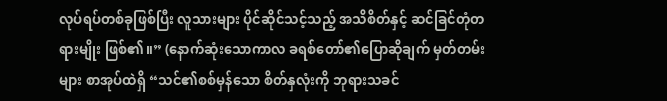လုပ်ရပ်တစ်ခုဖြစ်ပြီး လူသားများ ပိုင်ဆိုင်သင့်သည့် အသိစိတ်နှင့် ဆင်ခြင်တုံတရားမျိုး ဖြစ်၏။” (နောက်ဆုံးသောကာလ ခရစ်တော်၏ပြောဆိုချက် မှတ်တမ်းများ စာအုပ်ထဲရှိ “သင်၏စစ်မှန်သော စိတ်နှလုံးကို ဘုရားသခင်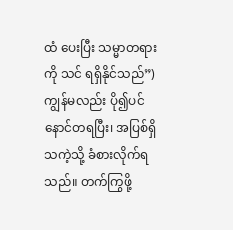ထံ ပေးပြီး သမ္မာတရားကို သင် ရရှိနိုင်သည်”) ကျွန်မလည်း ပို၍ပင် နောင်တရပြီး၊ အပြစ်ရှိသကဲ့သို့ ခံစားလိုက်ရသည်။ တက်ကြွဖို့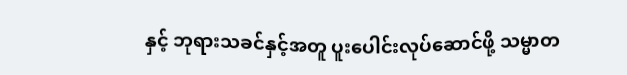နှင့် ဘုရားသခင်နှင့်အတူ ပူးပေါင်းလုပ်ဆောင်ဖို့ သမ္မာတ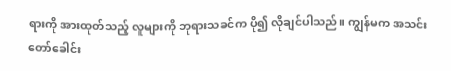ရားကို အားထုတ်သည့် လူများကို ဘုရားသခင်က ပို၍ လိုချင်ပါသည်။ ကျွန်မက အသင်းတော်ခေါင်း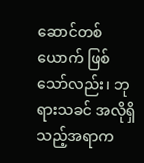ဆောင်တစ်ယောက် ဖြစ်သော်လည်း၊ ဘုရားသခင် အလိုရှိသည့်အရာက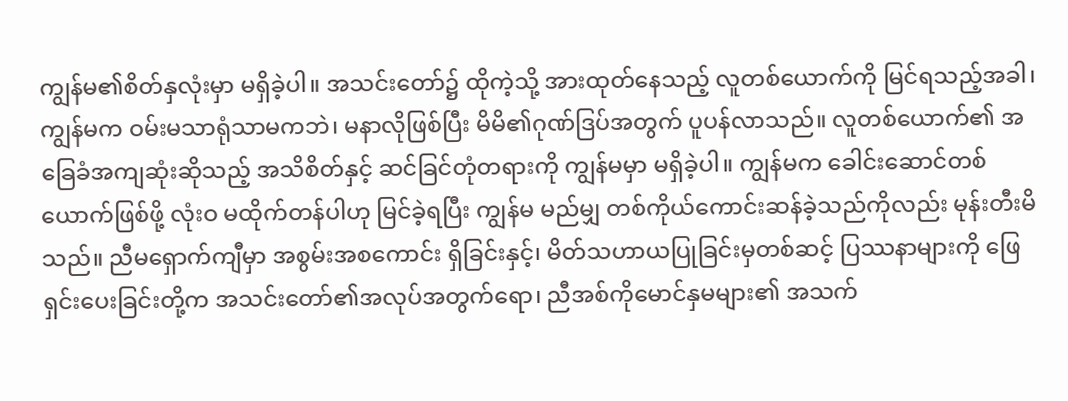ကျွန်မ၏စိတ်နှလုံးမှာ မရှိခဲ့ပါ။ အသင်းတော်၌ ထိုကဲ့သို့ အားထုတ်နေသည့် လူတစ်ယောက်ကို မြင်ရသည့်အခါ၊ ကျွန်မက ဝမ်းမသာရုံသာမကဘဲ၊ မနာလိုဖြစ်ပြီး မိမိ၏ဂုဏ်ဒြပ်အတွက် ပူပန်လာသည်။ လူတစ်ယောက်၏ အခြေခံအကျဆုံးဆိုသည့် အသိစိတ်နှင့် ဆင်ခြင်တုံတရားကို ကျွန်မမှာ မရှိခဲ့ပါ။ ကျွန်မက ခေါင်းဆောင်တစ်ယောက်ဖြစ်ဖို့ လုံးဝ မထိုက်တန်ပါဟု မြင်ခဲ့ရပြီး ကျွန်မ မည်မျှ တစ်ကိုယ်ကောင်းဆန်ခဲ့သည်ကိုလည်း မုန်းတီးမိသည်။ ညီမရှောက်ကျီမှာ အစွမ်းအစကောင်း ရှိခြင်းနှင့်၊ မိတ်သဟာယပြုခြင်းမှတစ်ဆင့် ပြဿနာများကို ဖြေရှင်းပေးခြင်းတို့က အသင်းတော်၏အလုပ်အတွက်ရော၊ ညီအစ်ကိုမောင်နှမများ၏ အသက်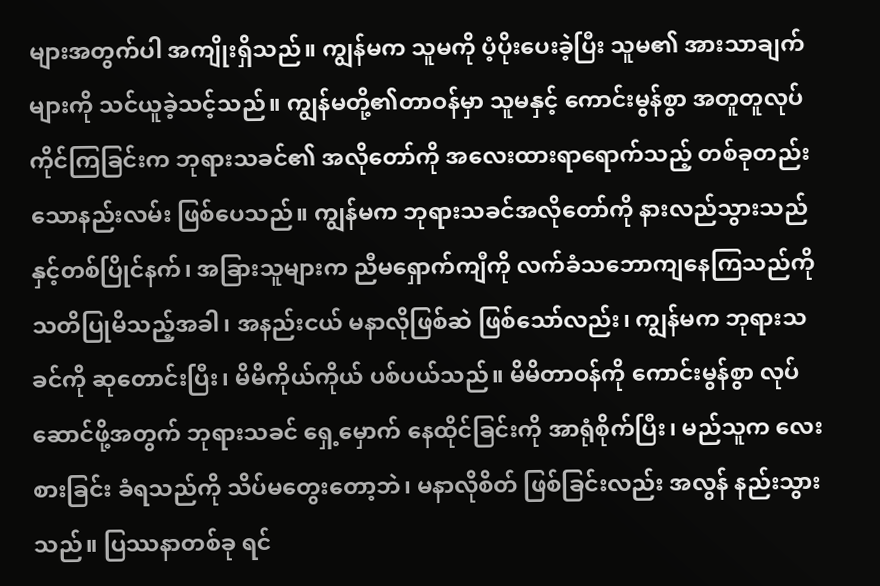များအတွက်ပါ အကျိုးရှိသည်။ ကျွန်မက သူမကို ပံ့ပိုးပေးခဲ့ပြီး သူမ၏ အားသာချက်များကို သင်ယူခဲ့သင့်သည်။ ကျွန်မတို့၏တာဝန်မှာ သူမနှင့် ကောင်းမွန်စွာ အတူတူလုပ်ကိုင်ကြခြင်းက ဘုရားသခင်၏ အလိုတော်ကို အလေးထားရာရောက်သည့် တစ်ခုတည်းသောနည်းလမ်း ဖြစ်ပေသည်။ ကျွန်မက ဘုရားသခင်အလိုတော်ကို နားလည်သွားသည်နှင့်တစ်ပြိုင်နက်၊ အခြားသူများက ညီမရှောက်ကျီကို လက်ခံသဘောကျနေကြသည်ကို သတိပြုမိသည့်အခါ၊ အနည်းငယ် မနာလိုဖြစ်ဆဲ ဖြစ်သော်လည်း၊ ကျွန်မက ဘုရားသခင်ကို ဆုတောင်းပြီး၊ မိမိကိုယ်ကိုယ် ပစ်ပယ်သည်။ မိမိတာဝန်ကို ကောင်းမွန်စွာ လုပ်ဆောင်ဖို့အတွက် ဘုရားသခင် ရှေ့မှောက် နေထိုင်ခြင်းကို အာရုံစိုက်ပြီး၊ မည်သူက လေးစားခြင်း ခံရသည်ကို သိပ်မတွေးတော့ဘဲ၊ မနာလိုစိတ် ဖြစ်ခြင်းလည်း အလွန် နည်းသွားသည်။ ပြဿနာတစ်ခု ရင်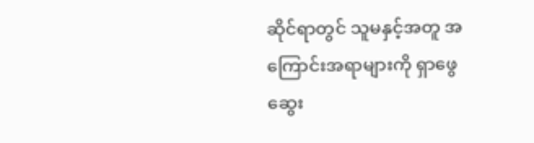ဆိုင်ရာတွင် သူမနှင့်အတူ အကြောင်းအရာများကို ရှာဖွေ ဆွေး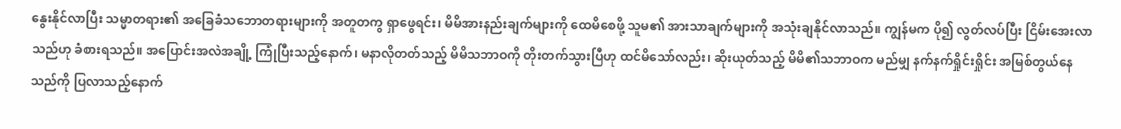နွေးနိုင်လာပြီး သမ္မာတရား၏ အခြေခံသဘောတရားများကို အတူတကွ ရှာဖွေရင်း၊ မိမိအားနည်းချက်များကို ထေမိစေဖို့ သူမ၏ အားသာချက်များကို အသုံးချနိုင်လာသည်။ ကျွန်မက ပို၍ လွတ်လပ်ပြီး ငြိမ်းအေးလာသည်ဟု ခံစားရသည်။ အပြောင်းအလဲအချို့ ကြုံပြီးသည့်နောက်၊ မနာလိုတတ်သည့် မိမိသဘာဝကို တိုးတက်သွားပြီဟု ထင်မိသော်လည်း၊ ဆိုးယုတ်သည့် မိမိ၏သဘာဝက မည်မျှ နက်နက်ရှိုင်းရှိုင်း အမြစ်တွယ်နေသည်ကို ပြလာသည့်နောက်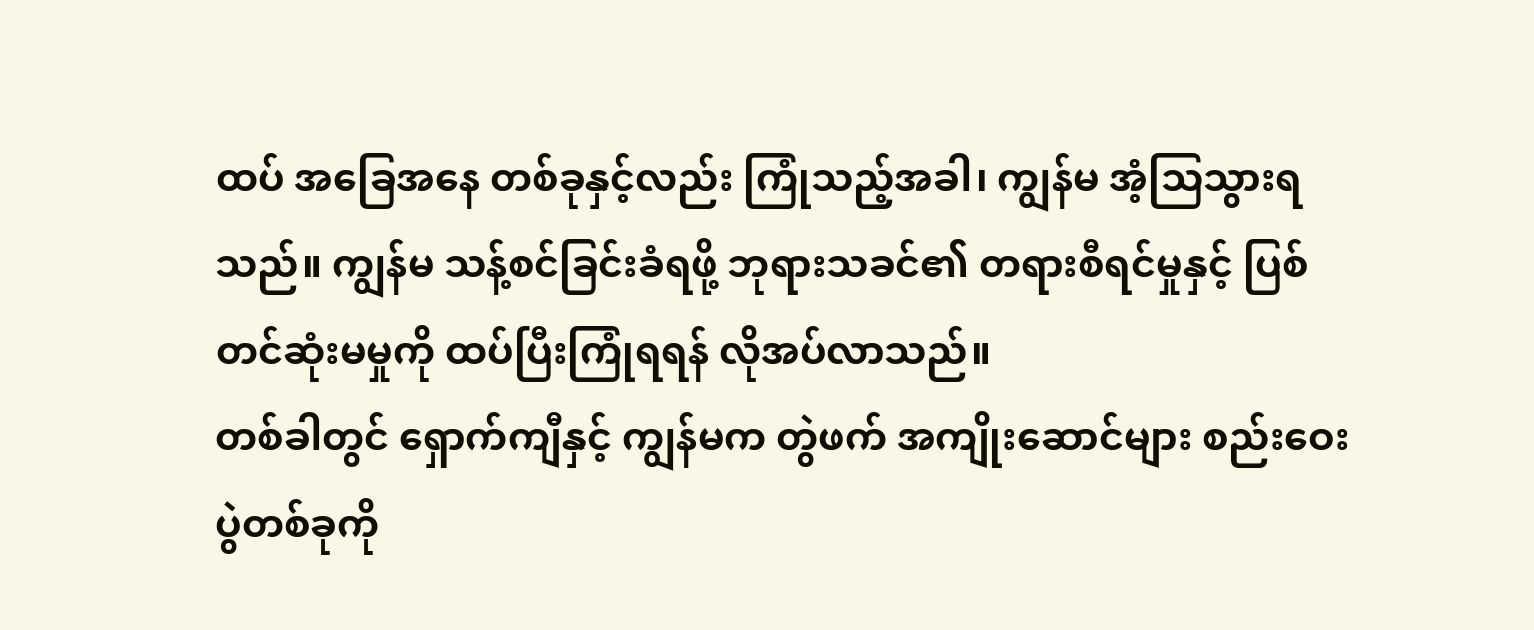ထပ် အခြေအနေ တစ်ခုနှင့်လည်း ကြုံသည့်အခါ၊ ကျွန်မ အံ့သြသွားရသည်။ ကျွန်မ သန့်စင်ခြင်းခံရဖို့ ဘုရားသခင်၏ တရားစီရင်မှုနှင့် ပြစ်တင်ဆုံးမမှုကို ထပ်ပြီးကြုံရရန် လိုအပ်လာသည်။
တစ်ခါတွင် ရှောက်ကျီနှင့် ကျွန်မက တွဲဖက် အကျိုးဆောင်များ စည်းဝေးပွဲတစ်ခုကို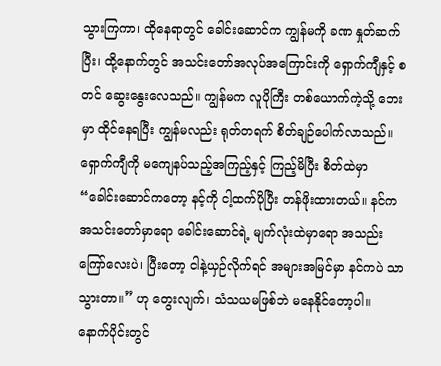သွားကြကာ၊ ထိုနေရာတွင် ခေါင်းဆောင်က ကျွန်မကို ခဏ နှုတ်ဆက်ပြီး၊ ထို့နောက်တွင် အသင်းတော်အလုပ်အကြောင်းကို ရှောက်ကျီနှင့် စတင် ဆွေးနွေးလေသည်။ ကျွန်မက လူပိုကြီး တစ်ယောက်ကဲ့သို့ ဘေးမှာ ထိုင်နေရပြီး ကျွန်မလည်း ရုတ်တရက် စိတ်ချဉ်ပေါက်လာသည်။ ရှောက်ကျီကို မကျေနပ်သည့်အကြည့်နှင့် ကြည့်မိပြီး စိတ်ထဲမှာ “ခေါင်းဆောင်ကတော့ နင့်ကို ငါ့ထက်ပိုပြီး တန်ဖိုးထားတယ်။ နင်က အသင်းတော်မှာရော ခေါင်းဆောင်ရဲ့ မျက်လုံးထဲမှာရော အသည်းကြော်လေးပဲ၊ ပြီးတော့ ငါနဲ့ယှဉ်လိုက်ရင် အများအမြင်မှာ နင်ကပဲ သာသွားတာ။” ဟု တွေးလျက်၊ သံသယမဖြစ်ဘဲ မနေနိုင်တော့ပါ။ နောက်ပိုင်းတွင်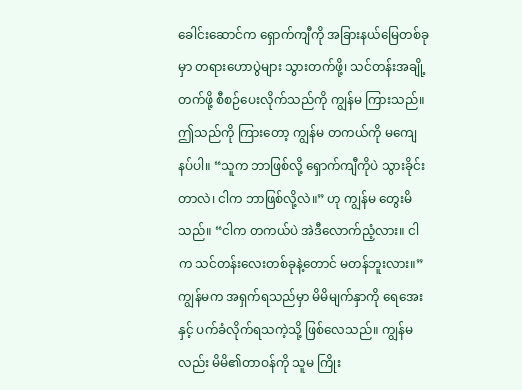ခေါင်းဆောင်က ရှောက်ကျီကို အခြားနယ်မြေတစ်ခုမှာ တရားဟောပွဲများ သွားတက်ဖို့၊ သင်တန်းအချို့ တက်ဖို့ စီစဉ်ပေးလိုက်သည်ကို ကျွန်မ ကြားသည်။ ဤသည်ကို ကြားတော့ ကျွန်မ တကယ်ကို မကျေနပ်ပါ။ “သူက ဘာဖြစ်လို့ ရှောက်ကျီကိုပဲ သွားခိုင်းတာလဲ၊ ငါက ဘာဖြစ်လို့လဲ။” ဟု ကျွန်မ တွေးမိသည်။ “ငါက တကယ်ပဲ အဲဒီလောက်ညံ့လား။ ငါက သင်တန်းလေးတစ်ခုနဲ့တောင် မတန်ဘူးလား။” ကျွန်မက အရှက်ရသည်မှာ မိမိမျက်နှာကို ရေအေးနှင့် ပက်ခံလိုက်ရသကဲ့သို့ ဖြစ်လေသည်။ ကျွန်မလည်း မိမိ၏တာဝန်ကို သူမ ကြိုး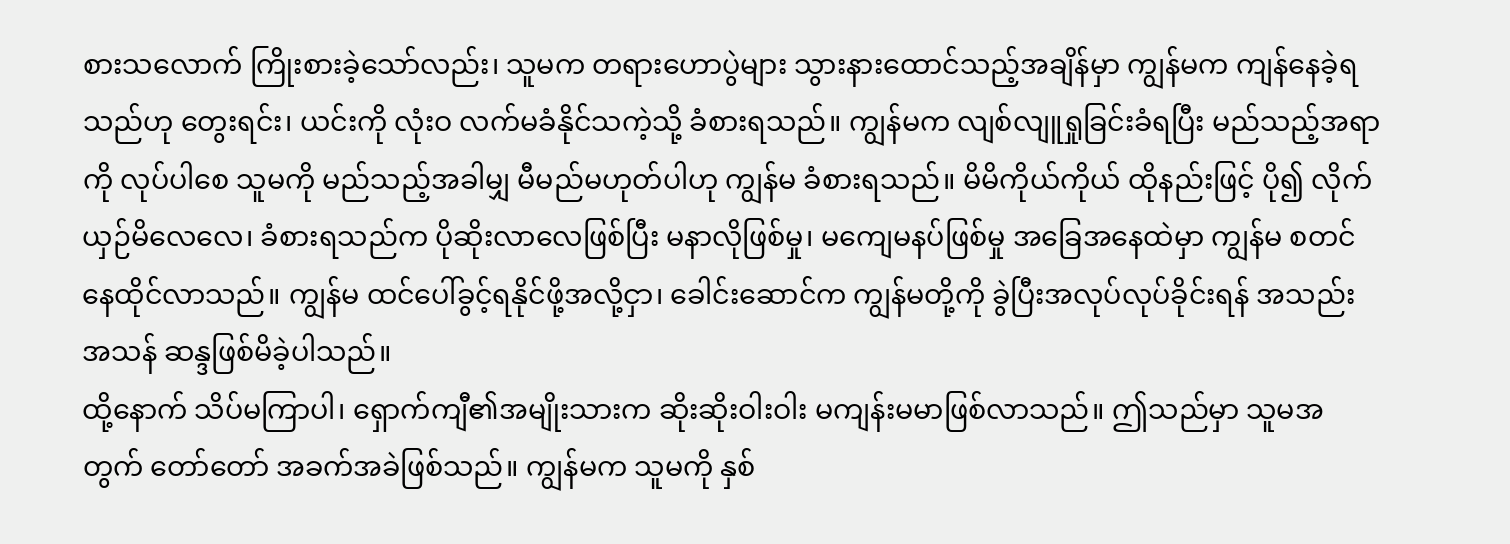စားသလောက် ကြိုးစားခဲ့သော်လည်း၊ သူမက တရားဟောပွဲများ သွားနားထောင်သည့်အချိန်မှာ ကျွန်မက ကျန်နေခဲ့ရသည်ဟု တွေးရင်း၊ ယင်းကို လုံးဝ လက်မခံနိုင်သကဲ့သို့ ခံစားရသည်။ ကျွန်မက လျစ်လျူရှုခြင်းခံရပြီး မည်သည့်အရာကို လုပ်ပါစေ သူမကို မည်သည့်အခါမျှ မီမည်မဟုတ်ပါဟု ကျွန်မ ခံစားရသည်။ မိမိကိုယ်ကိုယ် ထိုနည်းဖြင့် ပို၍ လိုက်ယှဉ်မိလေလေ၊ ခံစားရသည်က ပိုဆိုးလာလေဖြစ်ပြီး မနာလိုဖြစ်မှု၊ မကျေမနပ်ဖြစ်မှု အခြေအနေထဲမှာ ကျွန်မ စတင် နေထိုင်လာသည်။ ကျွန်မ ထင်ပေါ်ခွင့်ရနိုင်ဖို့အလို့ငှာ၊ ခေါင်းဆောင်က ကျွန်မတို့ကို ခွဲပြီးအလုပ်လုပ်ခိုင်းရန် အသည်းအသန် ဆန္ဒဖြစ်မိခဲ့ပါသည်။
ထို့နောက် သိပ်မကြာပါ၊ ရှောက်ကျီ၏အမျိုးသားက ဆိုးဆိုးဝါးဝါး မကျန်းမမာဖြစ်လာသည်။ ဤသည်မှာ သူမအတွက် တော်တော် အခက်အခဲဖြစ်သည်။ ကျွန်မက သူမကို နှစ်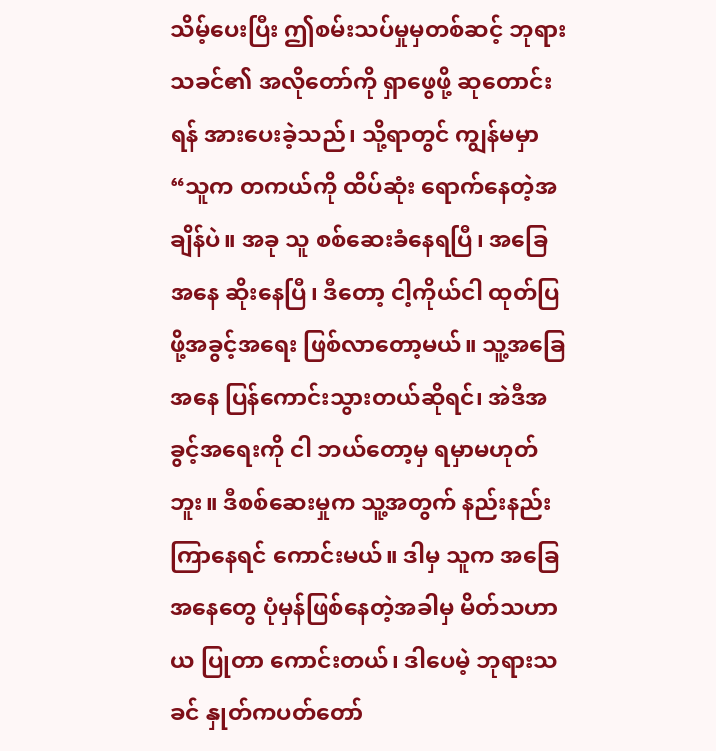သိမ့်ပေးပြီး ဤစမ်းသပ်မှုမှတစ်ဆင့် ဘုရားသခင်၏ အလိုတော်ကို ရှာဖွေဖို့ ဆုတောင်းရန် အားပေးခဲ့သည်၊ သို့ရာတွင် ကျွန်မမှာ “သူက တကယ်ကို ထိပ်ဆုံး ရောက်နေတဲ့အချိန်ပဲ။ အခု သူ စစ်ဆေးခံနေရပြီ၊ အခြေအနေ ဆိုးနေပြီ၊ ဒီတော့ ငါ့ကိုယ်ငါ ထုတ်ပြဖို့အခွင့်အရေး ဖြစ်လာတော့မယ်။ သူ့အခြေအနေ ပြန်ကောင်းသွားတယ်ဆိုရင်၊ အဲဒီအခွင့်အရေးကို ငါ ဘယ်တော့မှ ရမှာမဟုတ်ဘူး။ ဒီစစ်ဆေးမှုက သူ့အတွက် နည်းနည်းကြာနေရင် ကောင်းမယ်။ ဒါမှ သူက အခြေအနေတွေ ပုံမှန်ဖြစ်နေတဲ့အခါမှ မိတ်သဟာယ ပြုတာ ကောင်းတယ်၊ ဒါပေမဲ့ ဘုရားသခင် နှုတ်ကပတ်တော်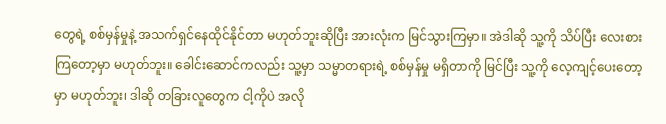တွေရဲ့ စစ်မှန်မှုနဲ့ အသက်ရှင်နေထိုင်နိုင်တာ မဟုတ်ဘူးဆိုပြီး အားလုံးက မြင်သွားကြမှာ။ အဲဒါဆို သူ့ကို သိပ်ပြီး လေးစားကြတော့မှာ မဟုတ်ဘူး။ ခေါင်းဆောင်ကလည်း သူ့မှာ သမ္မာတရားရဲ့ စစ်မှန်မှု မရှိတာကို မြင်ပြီး သူ့ကို လေ့ကျင့်ပေးတော့မှာ မဟုတ်ဘူး၊ ဒါဆို တခြားလူတွေက ငါ့ကိုပဲ အလို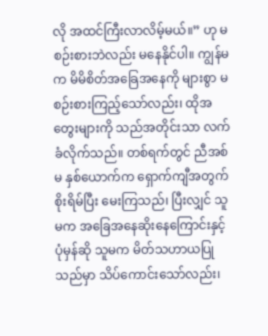လို အထင်ကြီးလာလိမ့်မယ်။” ဟု မစဉ်းစားဘဲလည်း မနေနိုင်ပါ။ ကျွန်မက မိမိစိတ်အခြေအနေကို များစွာ မစဉ်းစားကြည့်သော်လည်း၊ ထိုအတွေးများကို သည်အတိုင်းသာ လက်ခံလိုက်သည်။ တစ်ရက်တွင် ညီအစ်မ နှစ်ယောက်က ရှောက်ကျီအတွက် စိုးရိမ်ပြီး မေးကြသည်၊ ပြီးလျှင် သူမက အခြေအနေဆိုးနေကြောင်းနှင့် ပုံမှန်ဆို သူမက မိတ်သဟာယပြုသည်မှာ သိပ်ကောင်းသော်လည်း၊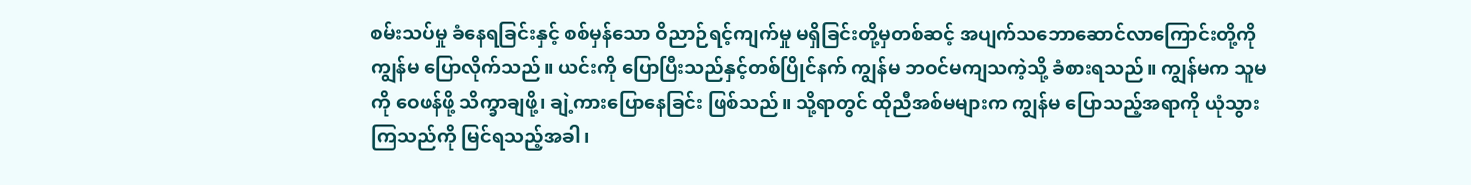စမ်းသပ်မှု ခံနေရခြင်းနှင့် စစ်မှန်သော ဝိညာဉ်ရင့်ကျက်မှု မရှိခြင်းတို့မှတစ်ဆင့် အပျက်သဘောဆောင်လာကြောင်းတို့ကို ကျွန်မ ပြောလိုက်သည်။ ယင်းကို ပြောပြီးသည်နှင့်တစ်ပြိုင်နက် ကျွန်မ ဘဝင်မကျသကဲ့သို့ ခံစားရသည်။ ကျွန်မက သူမကို ဝေဖန်ဖို့ သိက္ခာချဖို့၊ ချဲ့ကားပြောနေခြင်း ဖြစ်သည်။ သို့ရာတွင် ထိုညီအစ်မများက ကျွန်မ ပြောသည့်အရာကို ယုံသွားကြသည်ကို မြင်ရသည့်အခါ၊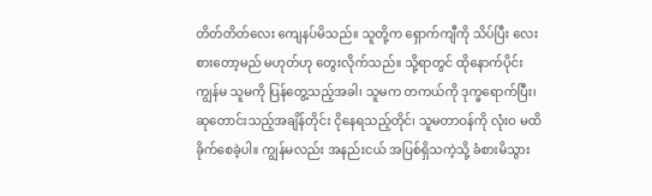တိတ်တိတ်လေး ကျေနပ်မိသည်။ သူတို့က ရှောက်ကျီကို သိပ်ပြီး လေးစားတော့မည် မဟုတ်ဟု တွေးလိုက်သည်။ သို့ရာတွင် ထိုနောက်ပိုင်း ကျွန်မ သူမကို ပြန်တွေ့သည့်အခါ၊ သူမက တကယ်ကို ဒုက္ခရောက်ပြီး၊ ဆုတောင်းသည့်အချိန်တိုင်း ငိုနေရသည့်တိုင်၊ သူမတာဝန်ကို လုံးဝ မထိခိုက်စေခဲ့ပါ။ ကျွန်မလည်း အနည်းငယ် အပြစ်ရှိသကဲ့သို့ ခံစားမိသွား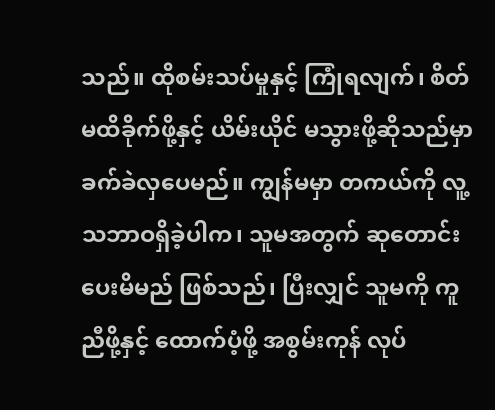သည်။ ထိုစမ်းသပ်မှုနှင့် ကြုံရလျက်၊ စိတ်မထိခိုက်ဖို့နှင့် ယိမ်းယိုင် မသွားဖို့ဆိုသည်မှာ ခက်ခဲလှပေမည်။ ကျွန်မမှာ တကယ်ကို လူ့သဘာဝရှိခဲ့ပါက၊ သူမအတွက် ဆုတောင်းပေးမိမည် ဖြစ်သည်၊ ပြီးလျှင် သူမကို ကူညီဖို့နှင့် ထောက်ပံ့ဖို့ အစွမ်းကုန် လုပ်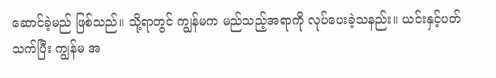ဆောင်ခဲ့မည် ဖြစ်သည်။ သို့ရာတွင် ကျွန်မက မည်သည့်အရာကို လုပ်ပေးခဲ့သနည်း။ ယင်းနှင့်ပတ်သက်ပြီး ကျွန်မ အ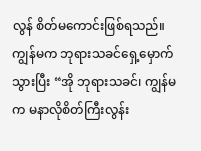လွန် စိတ်မကောင်းဖြစ်ရသည်။ ကျွန်မက ဘုရားသခင်ရှေ့မှောက် သွားပြီး “အို ဘုရားသခင်၊ ကျွန်မက မနာလိုစိတ်ကြီးလွန်း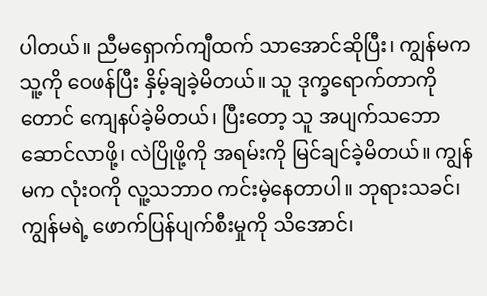ပါတယ်။ ညီမရှောက်ကျီထက် သာအောင်ဆိုပြီး၊ ကျွန်မက သူ့ကို ဝေဖန်ပြီး နှိမ့်ချခဲ့မိတယ်။ သူ ဒုက္ခရောက်တာကိုတောင် ကျေနပ်ခဲ့မိတယ်၊ ပြီးတော့ သူ အပျက်သဘောဆောင်လာဖို့၊ လဲပြိုဖို့ကို အရမ်းကို မြင်ချင်ခဲ့မိတယ်။ ကျွန်မက လုံးဝကို လူ့သဘာဝ ကင်းမဲ့နေတာပါ။ ဘုရားသခင်၊ ကျွန်မရဲ့ ဖောက်ပြန်ပျက်စီးမှုကို သိအောင်၊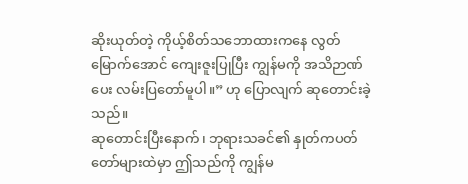ဆိုးယုတ်တဲ့ ကိုယ့်စိတ်သဘောထားကနေ လွတ်မြောက်အောင် ကျေးဇူးပြုပြီး ကျွန်မကို အသိဉာဏ်ပေး လမ်းပြတော်မူပါ။” ဟု ပြောလျက် ဆုတောင်းခဲ့သည်။
ဆုတောင်းပြီးနောက်၊ ဘုရားသခင်၏ နှုတ်ကပတ်တော်များထဲမှာ ဤသည်ကို ကျွန်မ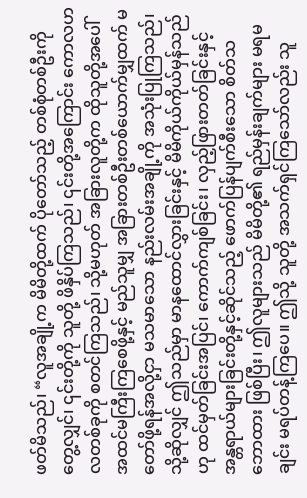ဖတ်မိသည်၊ “လူအချို့က မိမိတို့ထက် ပိုတော်သည့် တစ်စုံတစ်ဦးကို တွေ့လျှင်၊ ၎င်းတို့ကို သူတို့ ဖိနှိပ်ကြသည်၊ ၎င်းတို့အကြောင်း ကောလဟလတစ်ခုကို စတင်ကြသည်၊ သို့မဟုတ် အခြားလူတို့က ထိုသူတို့အပေါ် အထင်မကြီးကြစေဖို့နှင့် မည်သူမျှ အခြားတစ်ဦးတစ်ယောက်မျှထက် မတော်ဖို့ရန်အလို့ငှာ မသမာသော နည်းလမ်းအချို့ကို အသုံးပြုကြသည်၊ သို့ဆိုလျှင် ဤသည်မှာ မာနထောင်လွှားခြင်းနှင့် မိမိကိုယ်ကိုယ်မှန်သည်ဟု ထင်မှတ်ခြင်းအပြင်၊ ကောက်ကျစ်ခြင်း၊ လှည့်ဖြားတတ်ခြင်းနှင့် အန္တရာယ်များခြင်းတို့နှင့်ဆိုင်သည့် ဖောက်ပြန်ပျက်စီးသော စိတ်သဘောထား ဖြစ်ပြီး၊ ဤလူများသည် မိမိတို့၏ ရည်မှန်းချက်များ မရမချင်း မရပ်တန့်ကြပေ။ ဤသို့ သူတို့ အသက်ရှင်ကြသော်လည်း သူ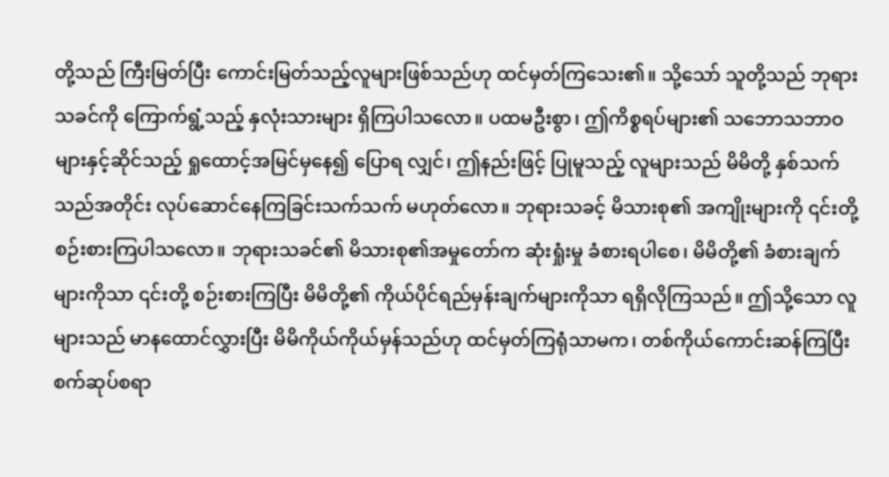တို့သည် ကြီးမြတ်ပြီး ကောင်းမြတ်သည့်လူများဖြစ်သည်ဟု ထင်မှတ်ကြသေး၏။ သို့သော် သူတို့သည် ဘုရားသခင်ကို ကြောက်ရွံ့သည့် နှလုံးသားများ ရှိကြပါသလော။ ပထမဦးစွာ၊ ဤကိစ္စရပ်များ၏ သဘောသဘာဝများနှင့်ဆိုင်သည့် ရှုထောင့်အမြင်မှနေ၍ ပြောရ လျှင်၊ ဤနည်းဖြင့် ပြုမူသည့် လူများသည် မိမိတို့ နှစ်သက်သည်အတိုင်း လုပ်ဆောင်နေကြခြင်းသက်သက် မဟုတ်လော။ ဘုရားသခင့် မိသားစု၏ အကျိုးများကို ၎င်းတို့ စဉ်းစားကြပါသလော။ ဘုရားသခင်၏ မိသားစု၏အမှုတော်က ဆုံးရှုံးမှု ခံစားရပါစေ၊ မိမိတို့၏ ခံစားချက်များကိုသာ ၎င်းတို့ စဉ်းစားကြပြီး မိမိတို့၏ ကိုယ်ပိုင်ရည်မှန်းချက်များကိုသာ ရရှိလိုကြသည်။ ဤသို့သော လူများသည် မာနထောင်လွှားပြီး မိမိကိုယ်ကိုယ်မှန်သည်ဟု ထင်မှတ်ကြရုံသာမက၊ တစ်ကိုယ်ကောင်းဆန်ကြပြီး စက်ဆုပ်စရာ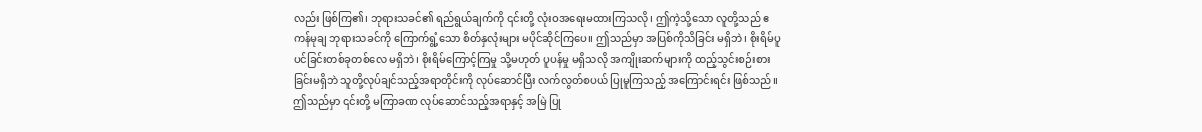လည်း ဖြစ်ကြ၏၊ ဘုရားသခင်၏ ရည်ရွယ်ချက်ကို ၎င်းတို့ လုံးဝအရေးမထားကြသလို၊ ဤကဲ့သို့သော လူတို့သည် ဧကန်မုချ ဘုရားသခင်ကို ကြောက်ရွံ့သော စိတ်နှလုံးများ မပိုင်ဆိုင်ကြပေ။ ဤသည်မှာ အပြစ်ကိုသိခြင်း မရှိဘဲ၊ စိုးရိမ်ပူပင်ခြင်းတစ်ခုတစ်လေ မရှိဘဲ၊ စိုးရိမ်ကြောင့်ကြမှု သို့မဟုတ် ပူပန်မှု မရှိသလို အကျိုးဆက်များကို ထည့်သွင်းစဉ်းစားခြင်းမရှိဘဲ သူတို့လုပ်ချင်သည့်အရာတိုင်းကို လုပ်ဆောင်ပြီး လက်လွတ်စပယ် ပြုမူကြသည့် အကြောင်းရင်း ဖြစ်သည်။ ဤသည်မှာ ၎င်းတို့ မကြာခဏ လုပ်ဆောင်သည့်အရာနှင့် အမြဲ ပြု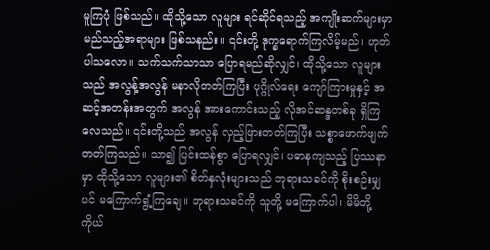မူကြပုံ ဖြစ်သည်။ ထိုသို့သော လူများ ရင်ဆိုင်ရသည့် အကျိုးဆက်များမှာ မည်သည့်အရာများ ဖြစ်သနည်း။ ၎င်းတို့ ဒုက္ခရောက်ကြလိမ့်မည်၊ ဟုတ်ပါသလော။ သက်သက်သာသာ ပြောရမည်ဆိုလျှင်၊ ထိုသို့သော လူများသည် အလွန့်အလွန် မနာလိုတတ်ကြပြီး ပုဂ္ဂိုလ်ရေး ကျော်ကြားမှုနှင့် အဆင့်အတန်းအတွက် အလွန် အားကောင်းသည့် လိုအင်ဆန္ဒတစ်ခု ရှိကြလေသည်။ ၎င်းတို့သည် အလွန် လှည့်ဖြားတတ်ကြပြီး သစ္စာဖောက်ဖျက် တတ်ကြသည်။ သာ၍ ပြင်းထန်စွာ ပြောရလျှင်၊ ပဓာနကျသည့် ပြဿနာမှာ ထိုသို့သော လူများ၏ စိတ်နှလုံးများသည် ဘုရားသခင်ကို စိုးစဉ်းမျှပင် မကြောက်ရွံ့ကြချေ။ ဘုရားသခင်ကို သူတို့ မကြောက်ပါ၊ မိမိတို့ကိုယ်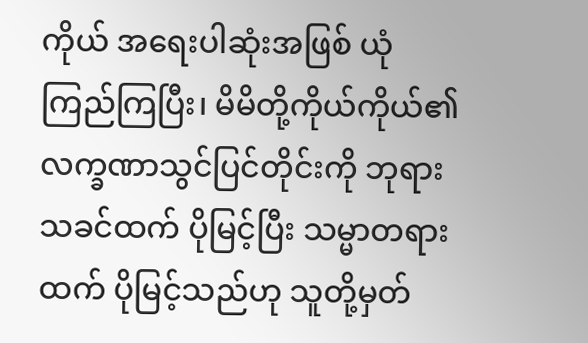ကိုယ် အရေးပါဆုံးအဖြစ် ယုံကြည်ကြပြီး၊ မိမိတို့ကိုယ်ကိုယ်၏ လက္ခဏာသွင်ပြင်တိုင်းကို ဘုရားသခင်ထက် ပိုမြင့်ပြီး သမ္မာတရားထက် ပိုမြင့်သည်ဟု သူတို့မှတ်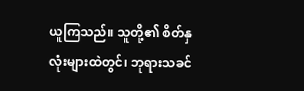ယူကြသည်။ သူတို့၏ စိတ်နှလုံးများထဲတွင်၊ ဘုရားသခင်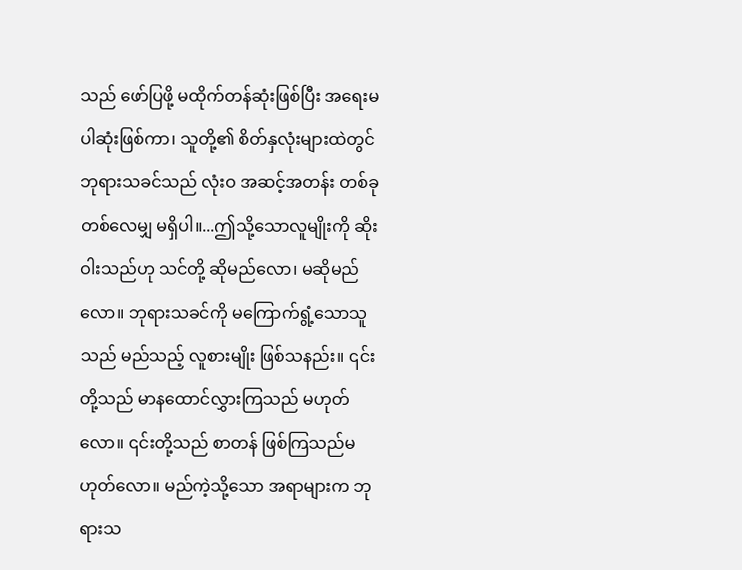သည် ဖော်ပြဖို့ မထိုက်တန်ဆုံးဖြစ်ပြီး အရေးမပါဆုံးဖြစ်ကာ၊ သူတို့၏ စိတ်နှလုံးများထဲတွင် ဘုရားသခင်သည် လုံးဝ အဆင့်အတန်း တစ်ခုတစ်လေမျှ မရှိပါ။...ဤသို့သောလူမျိုးကို ဆိုးဝါးသည်ဟု သင်တို့ ဆိုမည်လော၊ မဆိုမည်လော။ ဘုရားသခင်ကို မကြောက်ရွံ့သောသူသည် မည်သည့် လူစားမျိုး ဖြစ်သနည်း။ ၎င်းတို့သည် မာနထောင်လွှားကြသည် မဟုတ်လော။ ၎င်းတို့သည် စာတန် ဖြစ်ကြသည်မဟုတ်လော။ မည်ကဲ့သို့သော အရာများက ဘုရားသ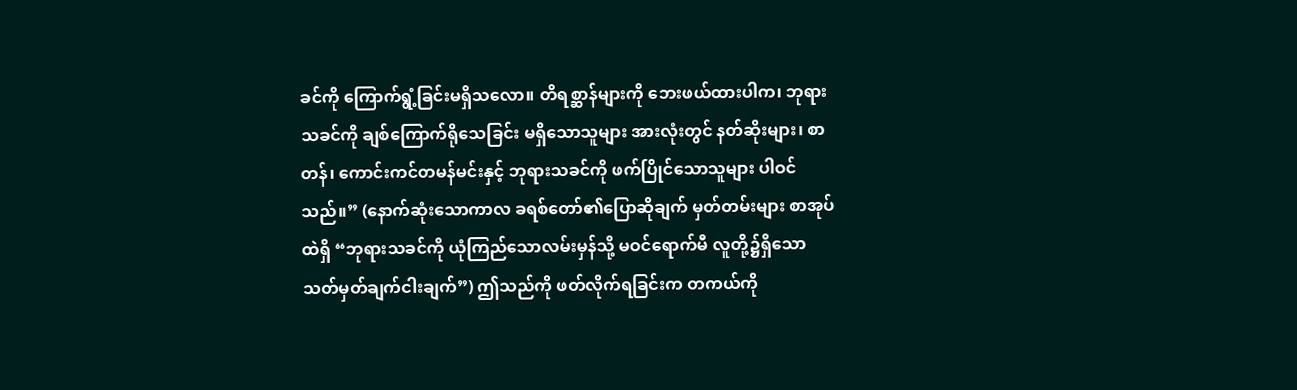ခင်ကို ကြောက်ရွံ့ခြင်းမရှိသလော။ တိရစ္ဆာန်များကို ဘေးဖယ်ထားပါက၊ ဘုရားသခင်ကို ချစ်ကြောက်ရိုသေခြင်း မရှိသောသူများ အားလုံးတွင် နတ်ဆိုးများ၊ စာတန်၊ ကောင်းကင်တမန်မင်းနှင့် ဘုရားသခင်ကို ဖက်ပြိုင်သောသူများ ပါဝင်သည်။” (နောက်ဆုံးသောကာလ ခရစ်တော်၏ပြောဆိုချက် မှတ်တမ်းများ စာအုပ်ထဲရှိ “ဘုရားသခင်ကို ယုံကြည်သောလမ်းမှန်သို့ မဝင်ရောက်မီ လူတို့၌ရှိသော သတ်မှတ်ချက်ငါးချက်”) ဤသည်ကို ဖတ်လိုက်ရခြင်းက တကယ်ကို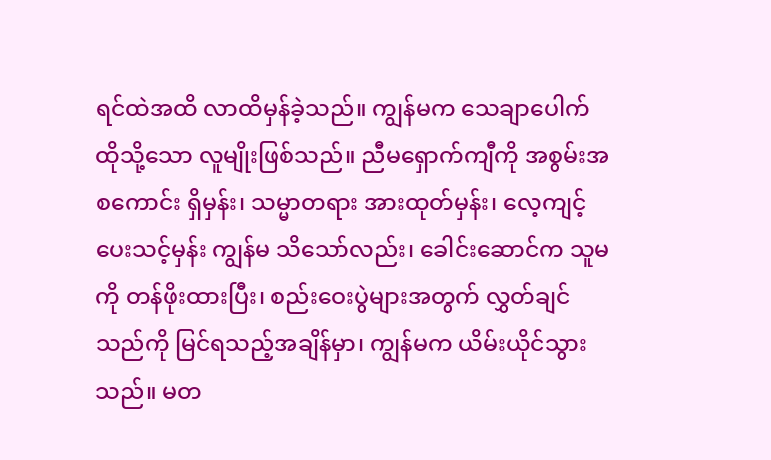ရင်ထဲအထိ လာထိမှန်ခဲ့သည်။ ကျွန်မက သေချာပေါက် ထိုသို့သော လူမျိုးဖြစ်သည်။ ညီမရှောက်ကျီကို အစွမ်းအစကောင်း ရှိမှန်း၊ သမ္မာတရား အားထုတ်မှန်း၊ လေ့ကျင့်ပေးသင့်မှန်း ကျွန်မ သိသော်လည်း၊ ခေါင်းဆောင်က သူမကို တန်ဖိုးထားပြီး၊ စည်းဝေးပွဲများအတွက် လွှတ်ချင်သည်ကို မြင်ရသည့်အချိန်မှာ၊ ကျွန်မက ယိမ်းယိုင်သွားသည်။ မတ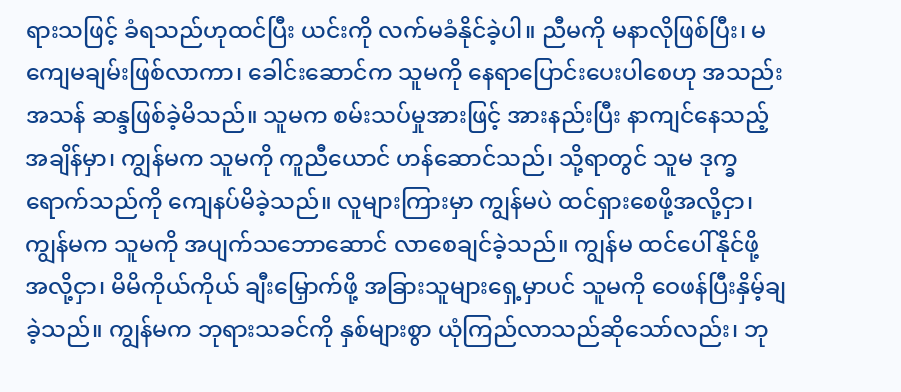ရားသဖြင့် ခံရသည်ဟုထင်ပြီး ယင်းကို လက်မခံနိုင်ခဲ့ပါ။ ညီမကို မနာလိုဖြစ်ပြီး၊ မကျေမချမ်းဖြစ်လာကာ၊ ခေါင်းဆောင်က သူမကို နေရာပြောင်းပေးပါစေဟု အသည်းအသန် ဆန္ဒဖြစ်ခဲ့မိသည်။ သူမက စမ်းသပ်မှုအားဖြင့် အားနည်းပြီး နာကျင်နေသည့်အချိန်မှာ၊ ကျွန်မက သူမကို ကူညီယောင် ဟန်ဆောင်သည်၊ သို့ရာတွင် သူမ ဒုက္ခရောက်သည်ကို ကျေနပ်မိခဲ့သည်။ လူများကြားမှာ ကျွန်မပဲ ထင်ရှားစေဖို့အလို့ငှာ၊ ကျွန်မက သူမကို အပျက်သဘောဆောင် လာစေချင်ခဲ့သည်။ ကျွန်မ ထင်ပေါ်နိုင်ဖို့ အလို့ငှာ၊ မိမိကိုယ်ကိုယ် ချီးမြှောက်ဖို့ အခြားသူများရှေ့မှာပင် သူမကို ဝေဖန်ပြီးနှိမ့်ချခဲ့သည်။ ကျွန်မက ဘုရားသခင်ကို နှစ်များစွာ ယုံကြည်လာသည်ဆိုသော်လည်း၊ ဘု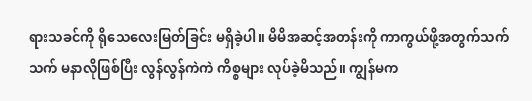ရားသခင်ကို ရိုသေလေးမြတ်ခြင်း မရှိခဲ့ပါ။ မိမိအဆင့်အတန်းကို ကာကွယ်ဖို့အတွက်သက်သက် မနာလိုဖြစ်ပြီး လွန်လွန်ကဲကဲ ကိစ္စများ လုပ်ခဲ့မိသည်။ ကျွန်မက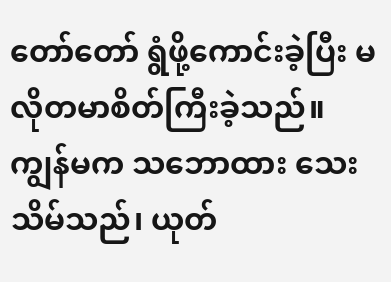တော်တော် ရွံဖို့ကောင်းခဲ့ပြီး မလိုတမာစိတ်ကြီးခဲ့သည်။ ကျွန်မက သဘောထား သေးသိမ်သည်၊ ယုတ်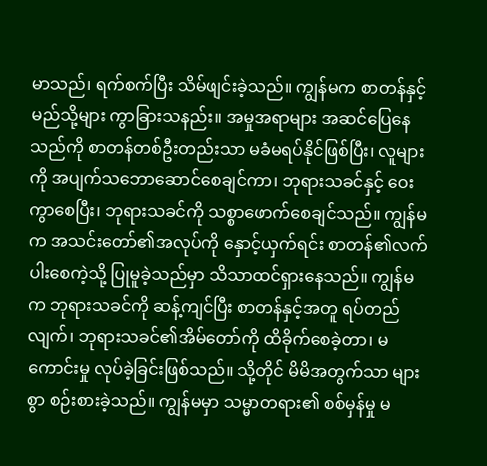မာသည်၊ ရက်စက်ပြီး သိမ်ဖျင်းခဲ့သည်။ ကျွန်မက စာတန်နှင့် မည်သို့များ ကွာခြားသနည်း။ အမှုအရာများ အဆင်ပြေနေသည်ကို စာတန်တစ်ဦးတည်းသာ မခံမရပ်နိုင်ဖြစ်ပြီး၊ လူများကို အပျက်သဘောဆောင်စေချင်ကာ၊ ဘုရားသခင်နှင့် ဝေးကွာစေပြီး၊ ဘုရားသခင်ကို သစ္စာဖောက်စေချင်သည်။ ကျွန်မက အသင်းတော်၏အလုပ်ကို နှောင့်ယှက်ရင်း စာတန်၏လက်ပါးစေကဲ့သို့ ပြုမူခဲ့သည်မှာ သိသာထင်ရှားနေသည်။ ကျွန်မက ဘုရားသခင်ကို ဆန့်ကျင်ပြီး စာတန်နှင့်အတူ ရပ်တည်လျက်၊ ဘုရားသခင်၏အိမ်တော်ကို ထိခိုက်စေခဲ့တာ၊ မကောင်းမှု လုပ်ခဲ့ခြင်းဖြစ်သည်။ သို့တိုင် မိမိအတွက်သာ များစွာ စဉ်းစားခဲ့သည်။ ကျွန်မမှာ သမ္မာတရား၏ စစ်မှန်မှု မ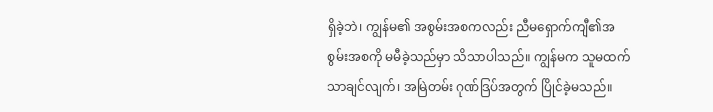ရှိခဲ့ဘဲ၊ ကျွန်မ၏ အစွမ်းအစကလည်း ညီမရှောက်ကျီ၏အစွမ်းအစကို မမီခဲ့သည်မှာ သိသာပါသည်။ ကျွန်မက သူမထက် သာချင်လျက်၊ အမြဲတမ်း ဂုဏ်ဒြပ်အတွက် ပြိုင်ခဲ့မသည်။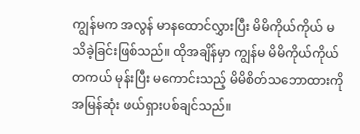ကျွန်မက အလွန် မာနထောင်လွှားပြီး မိမိကိုယ်ကိုယ် မသိခဲ့ခြင်းဖြစ်သည်။ ထိုအချိန်မှာ ကျွန်မ မိမိကိုယ်ကိုယ် တကယ် မုန်းပြီး မကောင်းသည့် မိမိစိတ်သဘောထားကို အမြန်ဆုံး ဖယ်ရှားပစ်ချင်သည်။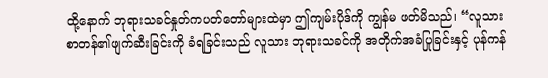ထို့နောက် ဘုရားသခင်နှုတ်ကပတ်တော်များထဲမှာ ဤကျမ်းပိုဒ်ကို ကျွန်မ ဖတ်မိသည်၊ “လူသား စာတန်၏ဖျက်ဆီးခြင်းကို ခံရခြင်းသည် လူသား ဘုရားသခင်ကို အတိုက်အခံပြုခြင်းနှင့် ပုန်ကန်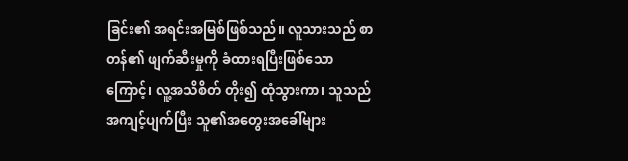ခြင်း၏ အရင်းအမြစ်ဖြစ်သည်။ လူသားသည် စာတန်၏ ဖျက်ဆီးမှုကို ခံထားရပြီးဖြစ်သောကြောင့်၊ လူ့အသိစိတ် တိုး၍ ထုံသွားကာ၊ သူသည် အကျင့်ပျက်ပြီး သူ၏အတွေးအခေါ်များ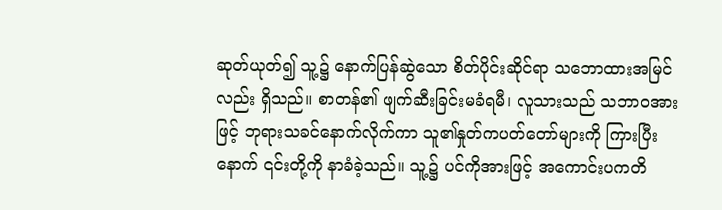ဆုတ်ယုတ်၍ သူ့၌ နောက်ပြန်ဆွဲသော စိတ်ပိုင်းဆိုင်ရာ သဘောထားအမြင်လည်း ရှိသည်။ စာတန်၏ ဖျက်ဆီးခြင်းမခံရမီ၊ လူသားသည် သဘာဝအားဖြင့် ဘုရားသခင်နောက်လိုက်ကာ သူ၏နှုတ်ကပတ်တော်များကို ကြားပြီးနောက် ၎င်းတို့ကို နာခံခဲ့သည်။ သူ့၌ ပင်ကိုအားဖြင့် အကောင်းပကတိ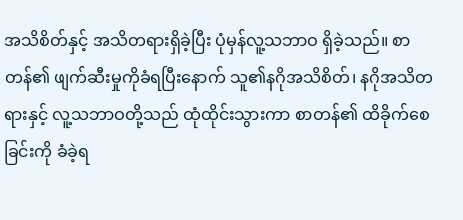အသိစိတ်နှင့် အသိတရားရှိခဲ့ပြီး ပုံမှန်လူ့သဘာဝ ရှိခဲ့သည်။ စာတန်၏ ဖျက်ဆီးမှုကိုခံရပြီးနောက် သူ၏နဂိုအသိစိတ်၊ နဂိုအသိတရားနှင့် လူ့သဘာဝတို့သည် ထုံထိုင်းသွားကာ စာတန်၏ ထိခိုက်စေခြင်းကို ခံခဲ့ရ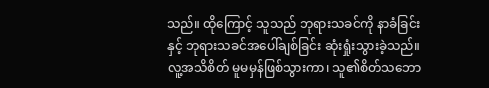သည်။ ထိုကြောင့် သူသည် ဘုရားသခင်ကို နာခံခြင်းနှင့် ဘုရားသခင်အပေါ်ချစ်ခြင်း ဆုံးရှုံးသွားခဲ့သည်။ လူ့အသိစိတ် မူမမှန်ဖြစ်သွားကာ၊ သူ၏စိတ်သဘော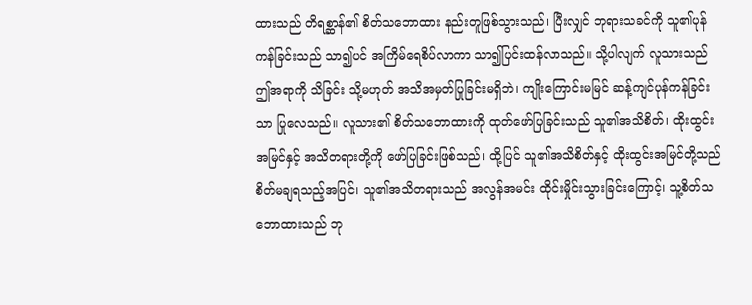ထားသည် တိရစ္ဆာန်၏ စိတ်သဘောထား နည်းတူဖြစ်သွားသည်၊ ပြီးလျှင် ဘုရားသခင်ကို သူ၏ပုန်ကန်ခြင်းသည် သာ၍ပင် အကြိမ်ရေစိပ်လာကာ သာ၍ပြင်းထန်လာသည်။ သို့ပါလျက် လူသားသည် ဤအရာကို သိခြင်း သို့မဟုတ် အသိအမှတ်ပြုခြင်းမရှိဘဲ၊ ကျိုးကြောင်းမမြင် ဆန့်ကျင်ပုန်ကန်ခြင်းသာ ပြုလေသည်။ လူသား၏ စိတ်သဘောထားကို ထုတ်ဖော်ပြခြင်းသည် သူ၏အသိစိတ်၊ ထိုးထွင်းအမြင်နှင့် အသိတရားတို့ကို ဖော်ပြခြင်းဖြစ်သည်၊ ထို့ပြင် သူ၏အသိစိတ်နှင့် ထိုးထွင်းအမြင်တို့သည် စိတ်မချရသည့်အပြင်၊ သူ၏အသိတရားသည် အလွန်အမင်း ထိုင်းမှိုင်းသွားခြင်းကြောင့်၊ သူ့စိတ်သဘောထားသည် ဘု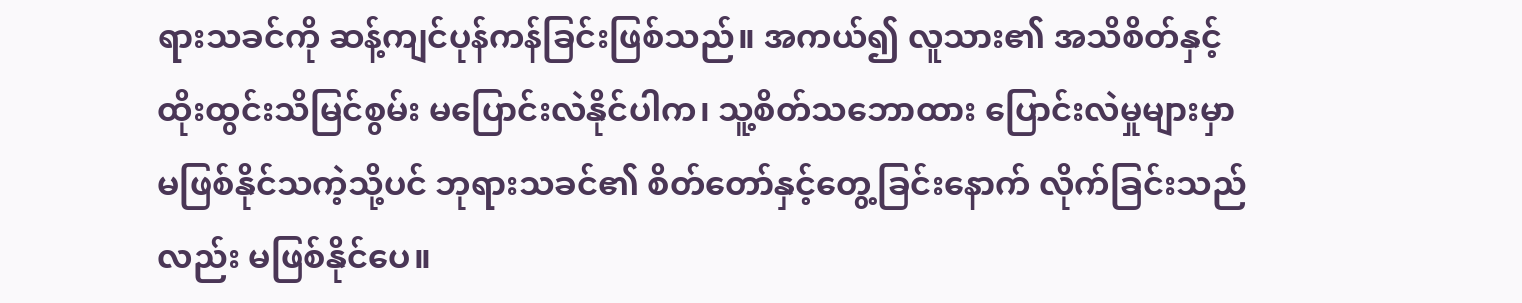ရားသခင်ကို ဆန့်ကျင်ပုန်ကန်ခြင်းဖြစ်သည်။ အကယ်၍ လူသား၏ အသိစိတ်နှင့် ထိုးထွင်းသိမြင်စွမ်း မပြောင်းလဲနိုင်ပါက၊ သူ့စိတ်သဘောထား ပြောင်းလဲမှုများမှာ မဖြစ်နိုင်သကဲ့သို့ပင် ဘုရားသခင်၏ စိတ်တော်နှင့်တွေ့ခြင်းနောက် လိုက်ခြင်းသည်လည်း မဖြစ်နိုင်ပေ။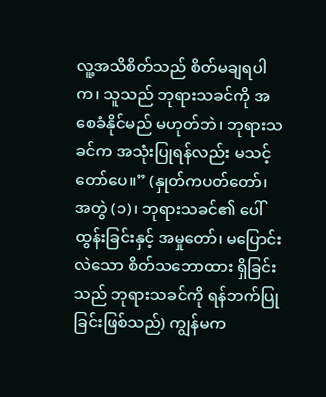လူ့အသိစိတ်သည် စိတ်မချရပါက၊ သူသည် ဘုရားသခင်ကို အစေခံနိုင်မည် မဟုတ်ဘဲ၊ ဘုရားသခင်က အသုံးပြုရန်လည်း မသင့်တော်ပေ။” (နှုတ်ကပတ်တော်၊ အတွဲ (၁)၊ ဘုရားသခင်၏ ပေါ်ထွန်းခြင်းနှင့် အမှုတော်၊ မပြောင်းလဲသော စိတ်သဘောထား ရှိခြင်းသည် ဘုရားသခင်ကို ရန်ဘက်ပြုခြင်းဖြစ်သည်) ကျွန်မက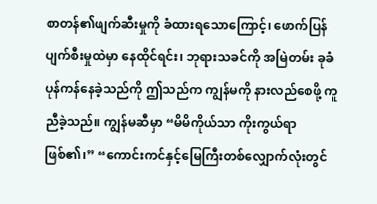စာတန်၏ဖျက်ဆီးမှုကို ခံထားရသောကြောင့်၊ ဖောက်ပြန်ပျက်စီးမှုထဲမှာ နေထိုင်ရင်း၊ ဘုရားသခင်ကို အမြဲတမ်း ခုခံပုန်ကန်နေခဲ့သည်ကို ဤသည်က ကျွန်မကို နားလည်စေဖို့ ကူညီခဲ့သည်။ ကျွန်မဆီမှာ “မိမိကိုယ်သာ ကိုးကွယ်ရာဖြစ်၏၊” “ကောင်းကင်နှင့်မြေကြီးတစ်လျှောက်လုံးတွင်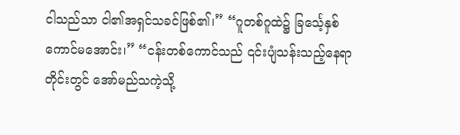ငါသည်သာ ငါ၏အရှင်သခင်ဖြစ်၏၊” “ဂူတစ်ဂူထဲ၌ ခြင်္သေ့နှစ်ကောင်မအောင်း၊” “ငန်းတစ်ကောင်သည် ၎င်းပျံသန်းသည့်နေရာတိုင်းတွင် အော်မည်သကဲ့သို့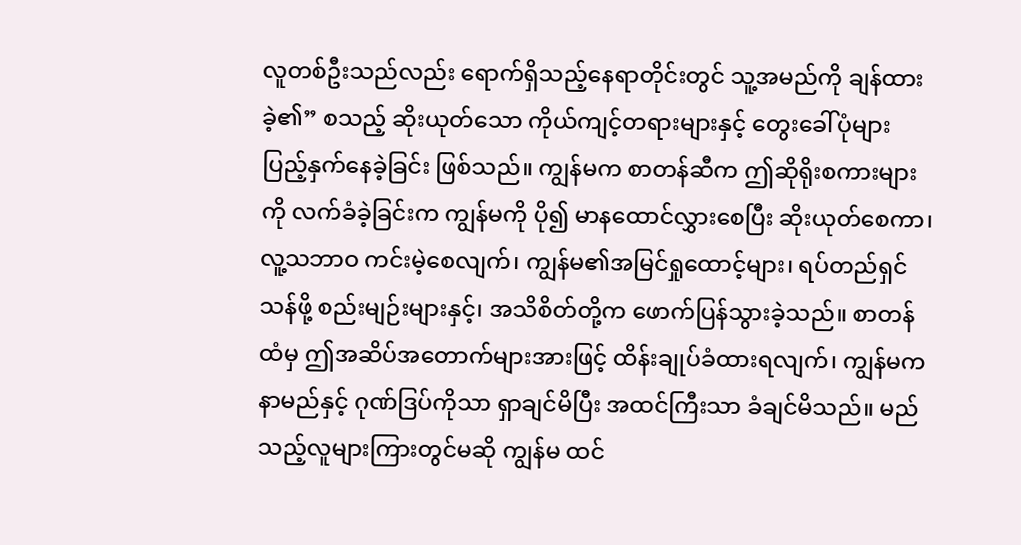လူတစ်ဦးသည်လည်း ရောက်ရှိသည့်နေရာတိုင်းတွင် သူ့အမည်ကို ချန်ထားခဲ့၏” စသည့် ဆိုးယုတ်သော ကိုယ်ကျင့်တရားများနှင့် တွေးခေါ်ပုံများ ပြည့်နှက်နေခဲ့ခြင်း ဖြစ်သည်။ ကျွန်မက စာတန်ဆီက ဤဆိုရိုးစကားများကို လက်ခံခဲ့ခြင်းက ကျွန်မကို ပို၍ မာနထောင်လွှားစေပြီး ဆိုးယုတ်စေကာ၊ လူ့သဘာဝ ကင်းမဲ့စေလျက်၊ ကျွန်မ၏အမြင်ရှုထောင့်များ၊ ရပ်တည်ရှင်သန်ဖို့ စည်းမျဉ်းများနှင့်၊ အသိစိတ်တို့က ဖောက်ပြန်သွားခဲ့သည်။ စာတန်ထံမှ ဤအဆိပ်အတောက်များအားဖြင့် ထိန်းချုပ်ခံထားရလျက်၊ ကျွန်မက နာမည်နှင့် ဂုဏ်ဒြပ်ကိုသာ ရှာချင်မိပြီး အထင်ကြီးသာ ခံချင်မိသည်။ မည်သည့်လူများကြားတွင်မဆို ကျွန်မ ထင်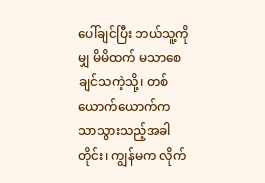ပေါ်ချင်ပြီး ဘယ်သူ့ကိုမျှ မိမိထက် မသာစေချင်သကဲ့သို့၊ တစ်ယောက်ယောက်က သာသွားသည့်အခါတိုင်း၊ ကျွန်မက လိုက်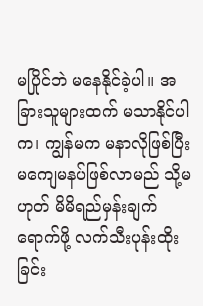မပြိုင်ဘဲ မနေနိုင်ခဲ့ပါ။ အခြားသူများထက် မသာနိုင်ပါက၊ ကျွန်မက မနာလိုဖြစ်ပြီး မကျေမနပ်ဖြစ်လာမည် သို့မဟုတ် မိမိရည်မှန်းချက် ရောက်ဖို့ လက်သီးပုန်းထိုးခြင်း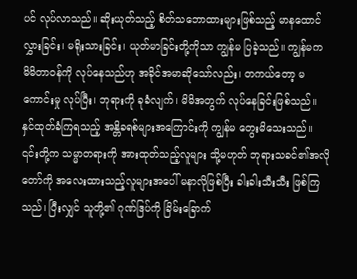ပင် လုပ်လာသည်။ ဆိုးယုတ်သည့် စိတ်သဘောထားများဖြစ်သည့် မာနထောင်လွှားခြင်း၊ မရိုးသားခြင်း၊ ယုတ်မာခြင်းတို့ကိုသာ ကျွန်မ ပြခဲ့သည်။ ကျွန်မက မိမိတာဝန်ကို လုပ်နေသည်ဟု အခိုင်အမာဆိုသော်လည်း၊ တကယ်တော့ မကောင်းမှု လုပ်ပြီး၊ ဘုရားကို ခုခံလျက်၊ မိမိအတွက် လုပ်နေခြင်းဖြစ်သည်။ နှင်ထုတ်ခံကြရသည့် အန္တိခရစ်များအကြောင်းကို ကျွန်မ တွေးမိသေးသည်။ ၎င်းတို့က သမ္မာတရားကို အားထုတ်သည့်လူများ သို့မဟုတ် ဘုရားသခင်၏အလိုတော်ကို အလေးထားသည့်လူများအပေါ် မနာလိုဖြစ်ပြီး ခါးခါးသီးသီး ဖြစ်ကြသည်၊ ပြီးလျှင် သူတို့၏ ဂုဏ်ဒြပ်ကို ခြိမ်းခြောက်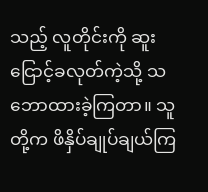သည့် လူတိုင်းကို ဆူးငြောင့်ခလုတ်ကဲ့သို့ သဘောထားခဲ့ကြတာ။ သူတို့က ဖိနှိပ်ချုပ်ချယ်ကြ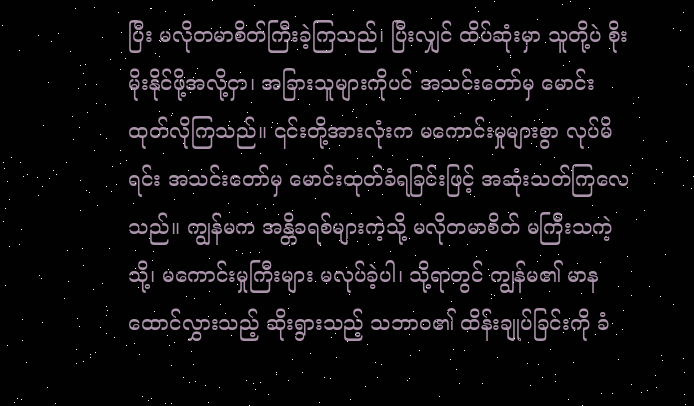ပြီး မလိုတမာစိတ်ကြီးခဲ့ကြသည်၊ ပြီးလျှင် ထိပ်ဆုံးမှာ သူတို့ပဲ စိုးမိုးနိုင်ဖို့အလို့ငှာ၊ အခြားသူများကိုပင် အသင်းတော်မှ မောင်းထုတ်လိုကြသည်။ ၎င်းတို့အားလုံးက မကောင်းမှုများစွာ လုပ်မိရင်း အသင်းတော်မှ မောင်းထုတ်ခံရခြင်းဖြင့် အဆုံးသတ်ကြလေသည်။ ကျွန်မက အန္တိခရစ်များကဲ့သို့ မလိုတမာစိတ် မကြီးသကဲ့သို့၊ မကောင်းမှုကြီးများ မလုပ်ခဲ့ပါ၊ သို့ရာတွင် ကျွန်မ၏ မာနထောင်လွှားသည့် ဆိုးရွားသည့် သဘာဝ၏ ထိန်းချုပ်ခြင်းကို ခံ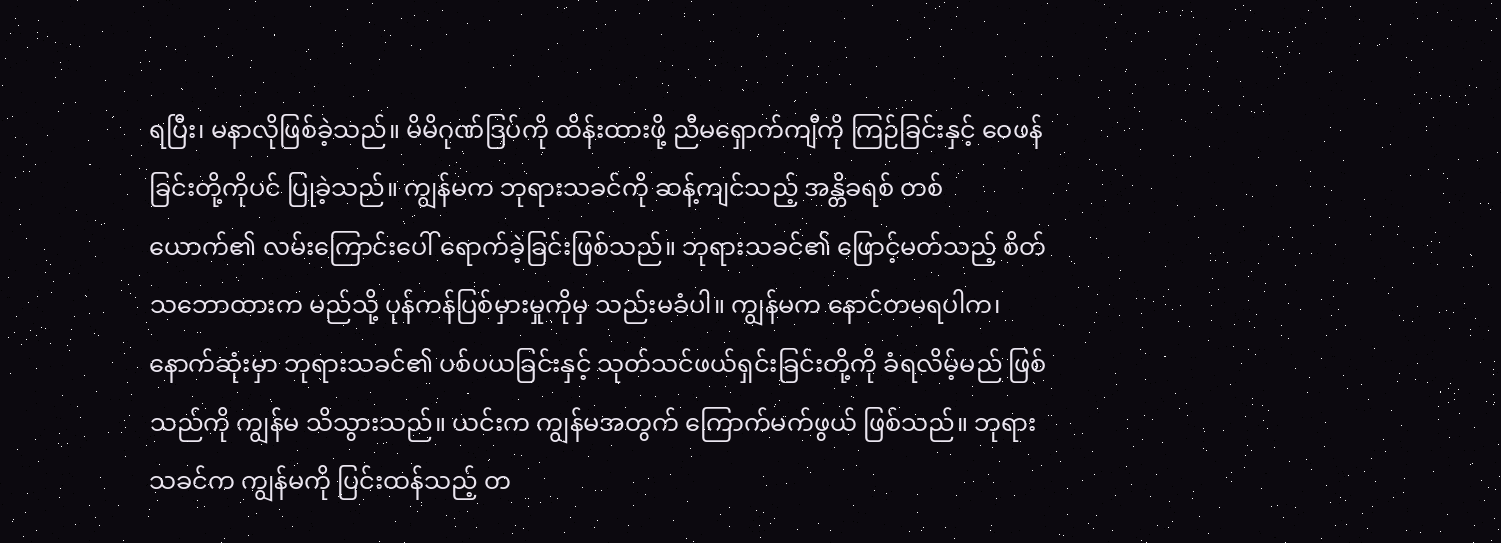ရပြီး၊ မနာလိုဖြစ်ခဲ့သည်။ မိမိဂုဏ်ဒြပ်ကို ထိန်းထားဖို့ ညီမရှောက်ကျီကို ကြဉ်ခြင်းနှင့် ဝေဖန်ခြင်းတို့ကိုပင် ပြုခဲ့သည်။ ကျွန်မက ဘုရားသခင်ကို ဆန့်ကျင်သည့် အန္တိခရစ် တစ်ယောက်၏ လမ်းကြောင်းပေါ် ရောက်ခဲ့ခြင်းဖြစ်သည်။ ဘုရားသခင်၏ ဖြောင့်မတ်သည့် စိတ်သဘောထားက မည်သို့ ပုန်ကန်ပြစ်မှားမှုကိုမှ သည်းမခံပါ။ ကျွန်မက နောင်တမရပါက၊ နောက်ဆုံးမှာ ဘုရားသခင်၏ ပစ်ပယခြင်းနှင့် သုတ်သင်ဖယ်ရှင်းခြင်းတို့ကို ခံရလိမ့်မည် ဖြစ်သည်ကို ကျွန်မ သိသွားသည်။ ယင်းက ကျွန်မအတွက် ကြောက်မက်ဖွယ် ဖြစ်သည်။ ဘုရားသခင်က ကျွန်မကို ပြင်းထန်သည့် တ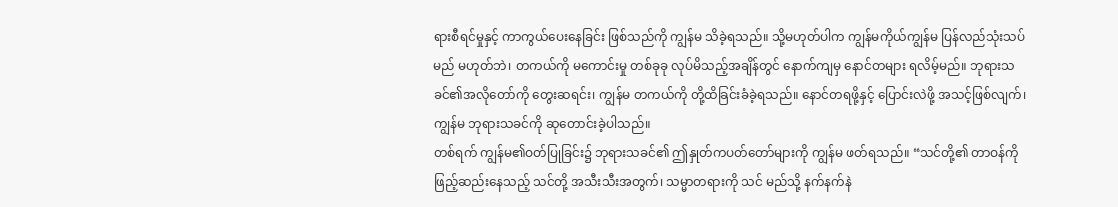ရားစီရင်မှုနှင့် ကာကွယ်ပေးနေခြင်း ဖြစ်သည်ကို ကျွန်မ သိခဲ့ရသည်။ သို့မဟုတ်ပါက ကျွန်မကိုယ်ကျွန်မ ပြန်လည်သုံးသပ်မည် မဟုတ်ဘဲ၊ တကယ်ကို မကောင်းမှု တစ်ခုခု လုပ်မိသည့်အချိန်တွင် နောက်ကျမှ နောင်တများ ရလိမ့်မည်။ ဘုရားသခင်၏အလိုတော်ကို တွေးဆရင်း၊ ကျွန်မ တကယ်ကို တို့ထိခြင်းခံခဲ့ရသည်။ နောင်တရဖို့နှင့် ပြောင်းလဲဖို့ အသင့်ဖြစ်လျက်၊ ကျွန်မ ဘုရားသခင်ကို ဆုတောင်းခဲ့ပါသည်။
တစ်ရက် ကျွန်မ၏ဝတ်ပြုခြင်း၌ ဘုရားသခင်၏ ဤနှုတ်ကပတ်တော်များကို ကျွန်မ ဖတ်ရသည်။ “သင်တို့၏ တာဝန်ကို ဖြည့်ဆည်းနေသည့် သင်တို့ အသီးသီးအတွက်၊ သမ္မာတရားကို သင် မည်သို့ နက်နက်နဲ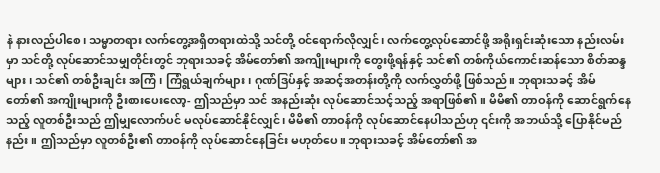နဲ နားလည်ပါစေ၊ သမ္မာတရား လက်တွေ့အရှိတရားထဲသို့ သင်တို့ ဝင်ရောက်လိုလျှင်၊ လက်တွေ့လုပ်ဆောင်ဖို့ အရိုးရှင်းဆုံးသော နည်းလမ်းမှာ သင်တို့ လုပ်ဆောင်သမျှတိုင်းတွင် ဘုရားသခင့် အိမ်တော်၏ အကျိုးများကို တွေးဖို့ရန်နှင့် သင်၏ တစ်ကိုယ်ကောင်းဆန်သော စိတ်ဆန္ဒများ၊ သင်၏ တစ်ဦးချင်း အကြံ၊ ကြံရွယ်ချက်များ၊ ဂုဏ်ဒြပ်နှင့် အဆင့်အတန်းတို့ကို လက်လွှတ်ဖို့ ဖြစ်သည်။ ဘုရားသခင့် အိမ်တော်၏ အကျိုးများကို ဦးစားပေးလော့- ဤသည်မှာ သင် အနည်းဆုံး လုပ်ဆောင်သင့်သည့် အရာဖြစ်၏။ မိမိ၏ တာဝန်ကို ဆောင်ရွက်နေသည့် လူတစ်ဦးသည် ဤမျှလောက်ပင် မလုပ်ဆောင်နိုင်လျှင်၊ မိမိ၏ တာဝန်ကို လုပ်ဆောင်နေပါသည်ဟု ၎င်းကို အဘယ်သို့ ပြောနိုင်မည်နည်း။ ဤသည်မှာ လူတစ်ဦး၏ တာဝန်ကို လုပ်ဆောင်နေခြင်း မဟုတ်ပေ။ ဘုရားသခင့် အိမ်တော်၏ အ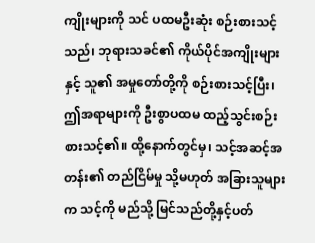ကျိုးများကို သင် ပထမဦးဆုံး စဉ်းစားသင့်သည်၊ ဘုရားသခင်၏ ကိုယ်ပိုင်အကျိုးများ နှင့် သူ၏ အမှုတော်တို့ကို စဉ်းစားသင့်ပြီး၊ ဤအရာများကို ဦးစွာပထမ ထည့်သွင်းစဉ်းစားသင့်၏။ ထို့နောက်တွင်မှ၊ သင့်အဆင့်အတန်း၏ တည်ငြိမ်မှု သို့မဟုတ် အခြားသူများက သင့်ကို မည်သို့ မြင်သည်တို့နှင့်ပတ်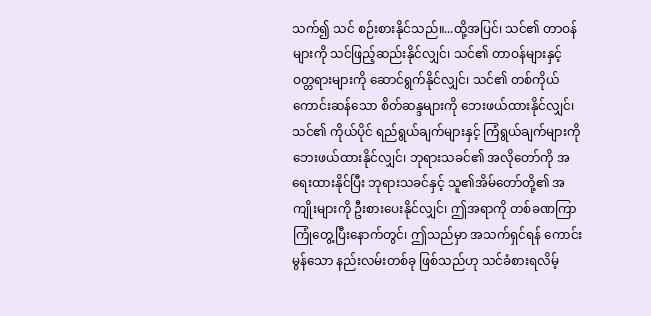သက်၍ သင် စဉ်းစားနိုင်သည်။...ထို့အပြင်၊ သင်၏ တာဝန်များကို သင်ဖြည့်ဆည်းနိုင်လျှင်၊ သင်၏ တာဝန်များနှင့် ဝတ္တရားများကို ဆောင်ရွက်နိုင်လျှင်၊ သင်၏ တစ်ကိုယ်ကောင်းဆန်သော စိတ်ဆန္ဒများကို ဘေးဖယ်ထားနိုင်လျှင်၊ သင်၏ ကိုယ်ပိုင် ရည်ရွယ်ချက်များနှင့် ကြံရွယ်ချက်များကို ဘေးဖယ်ထားနိုင်လျှင်၊ ဘုရားသခင်၏ အလိုတော်ကို အရေးထားနိုင်ပြီး ဘုရားသခင်နှင့် သူ၏အိမ်တော်တို့၏ အကျိုးများကို ဦးစားပေးနိုင်လျှင်၊ ဤအရာကို တစ်ခဏကြာ ကြုံတွေ့ပြီးနောက်တွင်၊ ဤသည်မှာ အသက်ရှင်ရန် ကောင်းမွန်သော နည်းလမ်းတစ်ခု ဖြစ်သည်ဟု သင်ခံစားရလိမ့်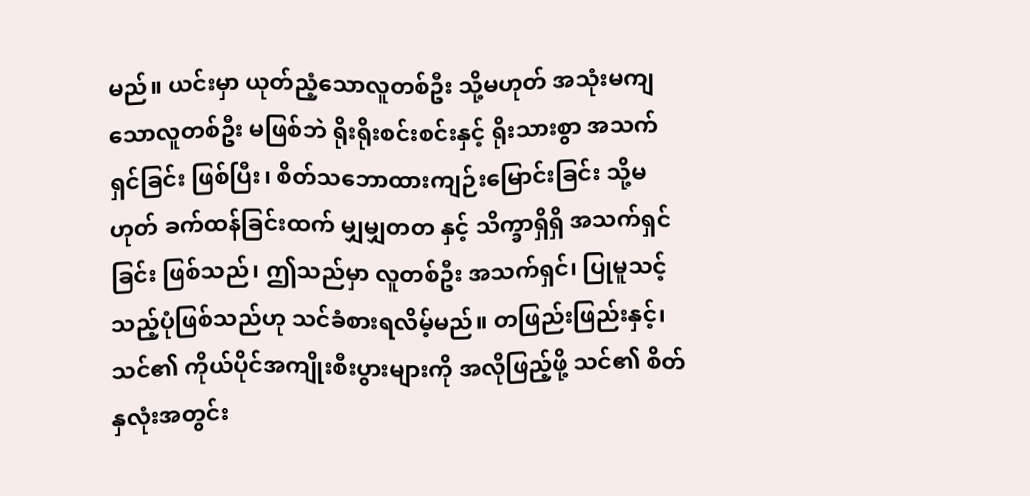မည်။ ယင်းမှာ ယုတ်ညံ့သောလူတစ်ဦး သို့မဟုတ် အသုံးမကျသောလူတစ်ဦး မဖြစ်ဘဲ ရိုးရိုးစင်းစင်းနှင့် ရိုးသားစွာ အသက်ရှင်ခြင်း ဖြစ်ပြီး၊ စိတ်သဘောထားကျဉ်းမြောင်းခြင်း သို့မဟုတ် ခက်ထန်ခြင်းထက် မျှမျှတတ နှင့် သိက္ခာရှိရှိ အသက်ရှင်ခြင်း ဖြစ်သည်၊ ဤသည်မှာ လူတစ်ဦး အသက်ရှင်၊ ပြုမူသင့်သည့်ပုံဖြစ်သည်ဟု သင်ခံစားရလိမ့်မည်။ တဖြည်းဖြည်းနှင့်၊ သင်၏ ကိုယ်ပိုင်အကျိုးစီးပွားများကို အလိုဖြည့်ဖို့ သင်၏ စိတ်နှလုံးအတွင်း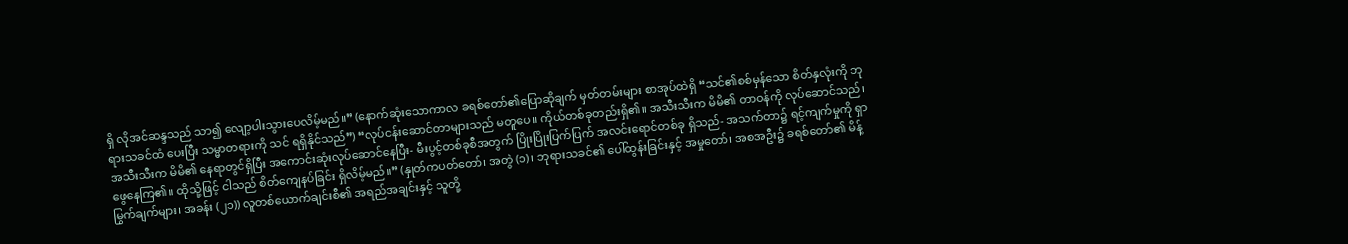ရှိ လိုအင်ဆန္ဒသည် သာ၍ လျော့ပါးသွားပေလိမ့်မည်။” (နောက်ဆုံးသောကာလ ခရစ်တော်၏ပြောဆိုချက် မှတ်တမ်းများ စာအုပ်ထဲရှိ “သင်၏စစ်မှန်သော စိတ်နှလုံးကို ဘုရားသခင်ထံ ပေးပြီး သမ္မာတရားကို သင် ရရှိနိုင်သည်”) “လုပ်ငန်းဆောင်တာများသည် မတူပေ။ ကိုယ်တစ်ခုတည်းရှိ၏။ အသီးသီးက မိမိ၏ တာဝန်ကို လုပ်ဆောင်သည်၊ အသီးသီးက မိမိ၏ နေရာတွင်ရှိပြီး အကောင်းဆုံးလုပ်ဆောင်နေပြီး- မီးပွင့်တစ်ခုစီအတွက် ပြိုးပြိုးပြက်ပြက် အလင်းရောင်တစ်ခု ရှိသည်- အသက်တာ၌ ရင့်ကျက်မှုကို ရှာဖွေနေကြ၏။ ထိုသို့ဖြင့် ငါသည် စိတ်ကျေနပ်ခြင်း ရှိလိမ့်မည်။” (နှုတ်ကပတ်တော်၊ အတွဲ (၁)၊ ဘုရားသခင်၏ ပေါ်ထွန်းခြင်းနှင့် အမှုတော်၊ အစအဦး၌ ခရစ်တော်၏ မိန့်မြွက်ချက်များ၊ အခန်း (၂၁)) လူတစ်ယောက်ချင်းစီ၏ အရည်အချင်းနှင့် သူတို့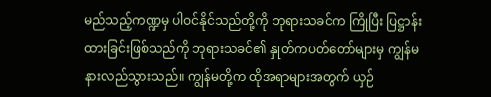မည်သည့်ကဏ္ဍမှ ပါဝင်နိုင်သည်တို့ကို ဘုရားသခင်က ကြိုပြီး ပြဋ္ဌာန်းထားခြင်းဖြစ်သည်ကို ဘုရားသခင်၏ နှုတ်ကပတ်တော်များမှ ကျွန်မ နားလည်သွားသည်။ ကျွန်မတို့က ထိုအရာများအတွက် ယှဉ်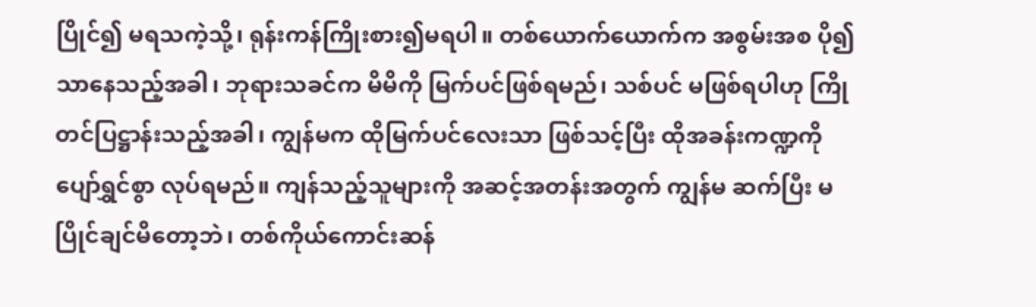ပြိုင်၍ မရသကဲ့သို့၊ ရုန်းကန်ကြိုးစား၍မရပါ။ တစ်ယောက်ယောက်က အစွမ်းအစ ပို၍သာနေသည့်အခါ၊ ဘုရားသခင်က မိမိကို မြက်ပင်ဖြစ်ရမည်၊ သစ်ပင် မဖြစ်ရပါဟု ကြိုတင်ပြဋ္ဌာန်းသည့်အခါ၊ ကျွန်မက ထိုမြက်ပင်လေးသာ ဖြစ်သင့်ပြီး ထိုအခန်းကဏ္ဍကို ပျော်ရွှင်စွာ လုပ်ရမည်။ ကျန်သည့်သူများကို အဆင့်အတန်းအတွက် ကျွန်မ ဆက်ပြီး မပြိုင်ချင်မိတော့ဘဲ၊ တစ်ကိုယ်ကောင်းဆန်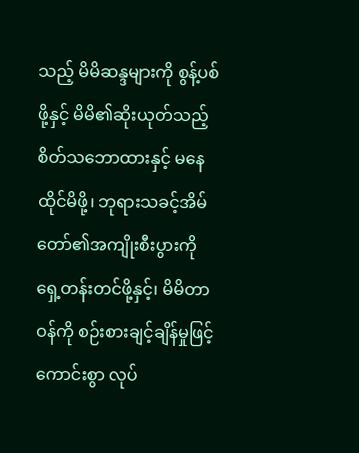သည့် မိမိဆန္ဒများကို စွန့်ပစ်ဖို့နှင့် မိမိ၏ဆိုးယုတ်သည့် စိတ်သဘောထားနှင့် မနေထိုင်မိဖို့၊ ဘုရားသခင့်အိမ်တော်၏အကျိုးစီးပွားကို ရှေ့တန်းတင်ဖို့နှင့်၊ မိမိတာဝန်ကို စဉ်းစားချင့်ချိန်မှုဖြင့် ကောင်းစွာ လုပ်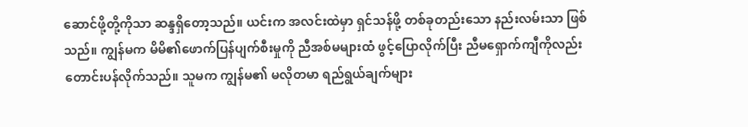ဆောင်ဖို့တို့ကိုသာ ဆန္ဒရှိတော့သည်။ ယင်းက အလင်းထဲမှာ ရှင်သန်ဖို့ တစ်ခုတည်းသော နည်းလမ်းသာ ဖြစ်သည်။ ကျွန်မက မိမိ၏ဖောက်ပြန်ပျက်စီးမှုကို ညီအစ်မများထံ ဖွင့်ပြောလိုက်ပြီး ညီမရှောက်ကျီကိုလည်း တောင်းပန်လိုက်သည်။ သူမက ကျွန်မ၏ မလိုတမာ ရည်ရွယ်ချက်များ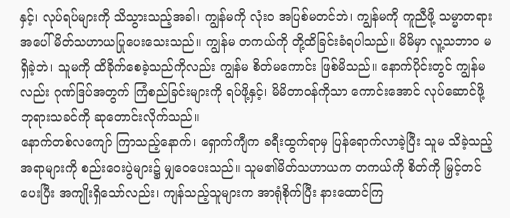နှင့်၊ လုပ်ရပ်များကို သိသွားသည့်အခါ၊ ကျွန်မကို လုံးဝ အပြစ်မတင်ဘဲ၊ ကျွန်မကို ကူညီဖို့ သမ္မာတရားအပေါ် မိတ်သဟာယပြုပေးသေးသည်။ ကျွန်မ တကယ်ကို တို့ထိခြင်းခံရပါသည်။ မိမိမှာ လူ့သဘာဝ မရှိခဲ့ဘဲ၊ သူမကို ထိခိုက်စေခဲ့သည်ကိုလည်း ကျွန်မ စိတ်မကောင်း ဖြစ်မိသည်။ နောက်ပိုင်းတွင် ကျွန်မလည်း ဂုဏ်ဒြပ်အတွက် ကြံစည်ခြင်းများကို ရပ်ဖို့နှင့်၊ မိမိတာဝန်ကိုသာ ကောင်းအောင် လုပ်ဆောင်ဖို့ ဘုရားသခင်ကို ဆုတောင်းလိုက်သည်။
နောက်တစ်လကျော် ကြာသည့်နောက်၊ ရှောက်ကျီက ခရီးထွက်ရာမှ ပြန်ရောက်လာခဲ့ပြီး သူမ သိခဲ့သည့် အရာများကို စည်းဝေးပွဲများ၌ မျှဝေပေးသည်။ သူမ၏မိတ်သဟာယက တကယ်ကို စိတ်ကို မြှင့်တင်ပေးပြီး အကျိုးရှိသော်လည်း၊ ကျန်သည့်သူများက အာရုံစိုက်ပြီး နားထောင်ကြ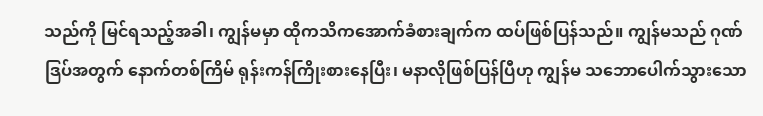သည်ကို မြင်ရသည့်အခါ၊ ကျွန်မမှာ ထိုကသိကအောက်ခံစားချက်က ထပ်ဖြစ်ပြန်သည်။ ကျွန်မသည် ဂုဏ်ဒြပ်အတွက် နောက်တစ်ကြိမ် ရုန်းကန်ကြိုးစားနေပြီး၊ မနာလိုဖြစ်ပြန်ပြီဟု ကျွန်မ သဘောပေါက်သွားသော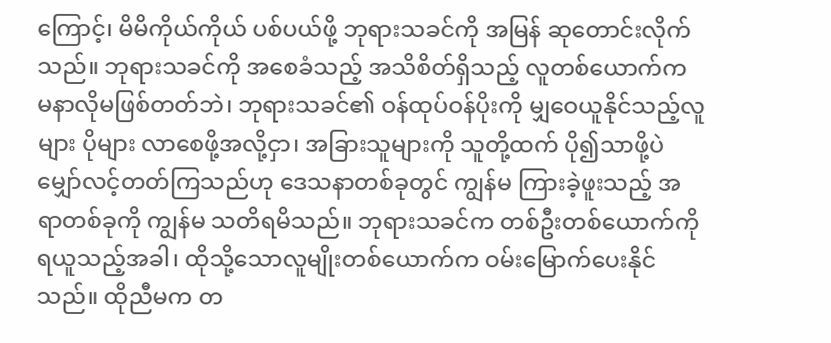ကြောင့်၊ မိမိကိုယ်ကိုယ် ပစ်ပယ်ဖို့ ဘုရားသခင်ကို အမြန် ဆုတောင်းလိုက်သည်။ ဘုရားသခင်ကို အစေခံသည့် အသိစိတ်ရှိသည့် လူတစ်ယောက်က မနာလိုမဖြစ်တတ်ဘဲ၊ ဘုရားသခင်၏ ဝန်ထုပ်ဝန်ပိုးကို မျှဝေယူနိုင်သည့်လူများ ပိုများ လာစေဖို့အလို့ငှာ၊ အခြားသူများကို သူတို့ထက် ပို၍သာဖို့ပဲ မျှော်လင့်တတ်ကြသည်ဟု ဒေသနာတစ်ခုတွင် ကျွန်မ ကြားခဲ့ဖူးသည့် အရာတစ်ခုကို ကျွန်မ သတိရမိသည်။ ဘုရားသခင်က တစ်ဦးတစ်ယောက်ကို ရယူသည့်အခါ၊ ထိုသို့သောလူမျိုးတစ်ယောက်က ဝမ်းမြောက်ပေးနိုင်သည်။ ထိုညီမက တ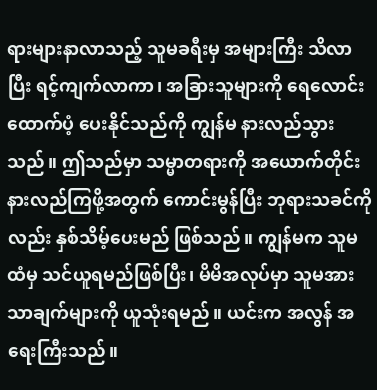ရားများနာလာသည့် သူမခရီးမှ အများကြီး သိလာပြီး ရင့်ကျက်လာကာ၊ အခြားသူများကို ရေလောင်းထောက်ပံ့ ပေးနိုင်သည်ကို ကျွန်မ နားလည်သွားသည်။ ဤသည်မှာ သမ္မာတရားကို အယောက်တိုင်း နားလည်ကြဖို့အတွက် ကောင်းမွန်ပြီး ဘုရားသခင်ကိုလည်း နှစ်သိမ့်ပေးမည် ဖြစ်သည်။ ကျွန်မက သူမထံမှ သင်ယူရမည်ဖြစ်ပြီး၊ မိမိအလုပ်မှာ သူမအားသာချက်များကို ယူသုံးရမည်။ ယင်းက အလွန် အရေးကြီးသည်။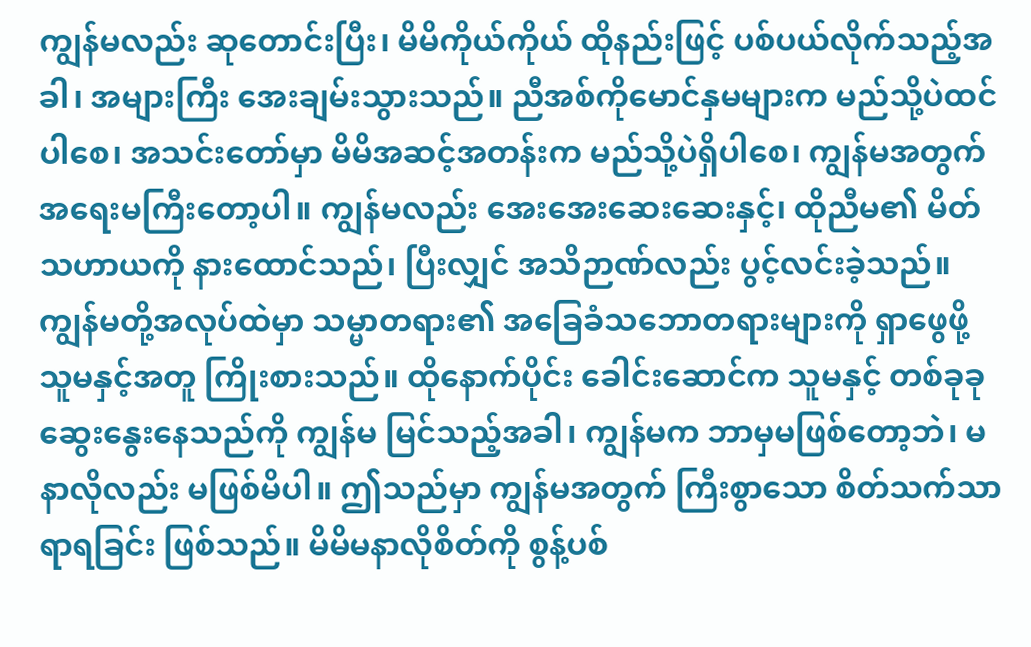ကျွန်မလည်း ဆုတောင်းပြီး၊ မိမိကိုယ်ကိုယ် ထိုနည်းဖြင့် ပစ်ပယ်လိုက်သည့်အခါ၊ အများကြီး အေးချမ်းသွားသည်။ ညီအစ်ကိုမောင်နှမများက မည်သို့ပဲထင်ပါစေ၊ အသင်းတော်မှာ မိမိအဆင့်အတန်းက မည်သို့ပဲရှိပါစေ၊ ကျွန်မအတွက် အရေးမကြီးတော့ပါ။ ကျွန်မလည်း အေးအေးဆေးဆေးနှင့်၊ ထိုညီမ၏ မိတ်သဟာယကို နားထောင်သည်၊ ပြီးလျှင် အသိဉာဏ်လည်း ပွင့်လင်းခဲ့သည်။ ကျွန်မတို့အလုပ်ထဲမှာ သမ္မာတရား၏ အခြေခံသဘောတရားများကို ရှာဖွေဖို့ သူမနှင့်အတူ ကြိုးစားသည်။ ထိုနောက်ပိုင်း ခေါင်းဆောင်က သူမနှင့် တစ်ခုခု ဆွေးနွေးနေသည်ကို ကျွန်မ မြင်သည့်အခါ၊ ကျွန်မက ဘာမှမဖြစ်တော့ဘဲ၊ မနာလိုလည်း မဖြစ်မိပါ။ ဤသည်မှာ ကျွန်မအတွက် ကြီးစွာသော စိတ်သက်သာရာရခြင်း ဖြစ်သည်။ မိမိမနာလိုစိတ်ကို စွန့်ပစ်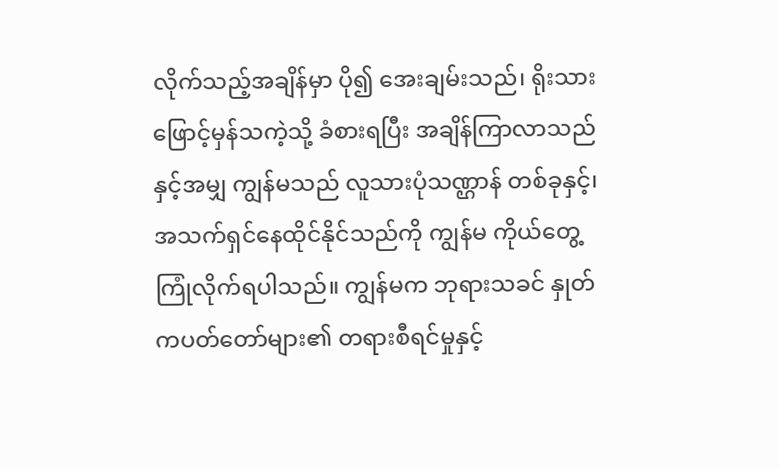လိုက်သည့်အချိန်မှာ ပို၍ အေးချမ်းသည်၊ ရိုးသားဖြောင့်မှန်သကဲ့သို့ ခံစားရပြီး အချိန်ကြာလာသည်နှင့်အမျှ ကျွန်မသည် လူသားပုံသဏ္ဌာန် တစ်ခုနှင့်၊ အသက်ရှင်နေထိုင်နိုင်သည်ကို ကျွန်မ ကိုယ်တွေ့ ကြုံလိုက်ရပါသည်။ ကျွန်မက ဘုရားသခင် နှုတ်ကပတ်တော်များ၏ တရားစီရင်မှုနှင့်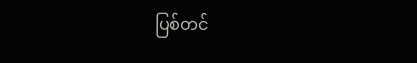ပြစ်တင်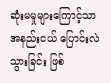ဆုံးမမှုများကြောင့်သာ အနည်းငယ် ပြောင်းလဲသွားခြင်း ဖြစ်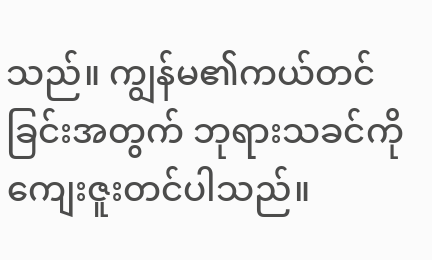သည်။ ကျွန်မ၏ကယ်တင်ခြင်းအတွက် ဘုရားသခင်ကို ကျေးဇူးတင်ပါသည်။